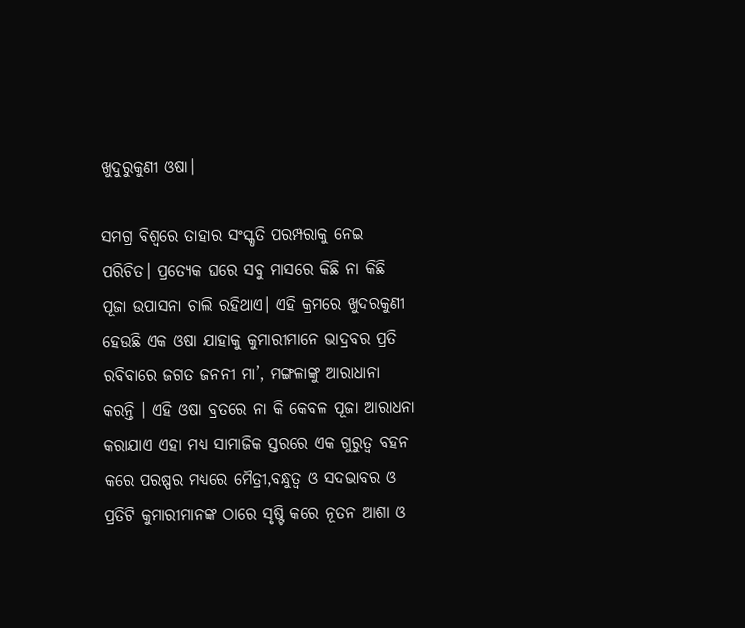ଖୁଦୁରୁକୁଣୀ ଓଷା।

ସମଗ୍ର ବିଶ୍ବରେ ତାହାର ସଂସ୍କୃତି ପରମ୍ପରାକୁ ନେଇ ପରିଚିତ। ପ୍ରତ୍ୟେକ ଘରେ ସବୁ ମାସରେ କିଛି ନା କିଛି ପୂଜା ଉପାସନା ଚାଲି ରହିଥାଏ। ଏହି କ୍ରମରେ ଖୁଦରକୁଣୀ ହେଉଛି ଏକ ଓଷା ଯାହାକୁ କୁମାରୀମାନେ ଭାଦ୍ରବର ପ୍ରତି ରବିବାରେ ଜଗତ ଜନନୀ ମା’, ମଙ୍ଗଳାଙ୍କୁ ଆରାଧାନା କରନ୍ତି । ଏହି ଓଷା ବ୍ରତରେ ନା କି କେବଳ ପୂଜା ଆରାଧନା କରାଯାଏ ଏହା ମଧ୍ୟ ସାମାଜିକ ସ୍ତରରେ ଏକ ଗୁରୁତ୍ବ ବହନ କରେ ପରଷ୍ପର ମଧ୍ୟରେ ମୈତ୍ରୀ,ବନ୍ଧୁତ୍ବ ଓ ସଦଭାବର ଓ ପ୍ରତିଟି କୁମାରୀମାନଙ୍କ ଠାରେ ସୃଷ୍ଟି କରେ ନୂତନ ଆଶା ଓ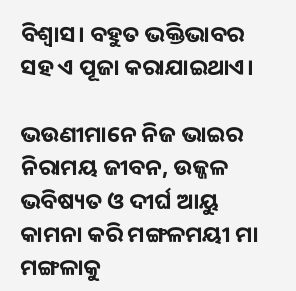ବିଶ୍ବାସ। ବହୁତ ଭକ୍ତିଭାବର ସହ ଏ ପୂଜା କରାଯାଇଥାଏ।

ଭଉଣୀମାନେ ନିଜ ଭାଇର ନିରାମୟ ଜୀବନ, ଉଜ୍ଜଳ ଭବିଷ୍ୟତ ଓ ଦୀର୍ଘ ଆୟୁ କାମନା କରି ମଙ୍ଗଳମୟୀ ମା ମଙ୍ଗଳାକୁ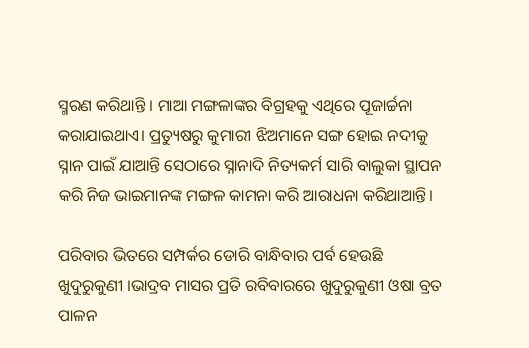ସ୍ମରଣ କରିଥାନ୍ତି । ମାଆ ମଙ୍ଗଳାଙ୍କର ବିଗ୍ରହକୁ ଏଥିରେ ପୂଜାର୍ଚ୍ଚନା କରାଯାଇଥାଏ। ପ୍ରତ୍ୟୁଷରୁ କୁମାରୀ ଝିଅମାନେ ସଙ୍ଗ ହୋଇ ନଦୀକୁ ସ୍ନାନ ପାଇଁ ଯାଆନ୍ତି ସେଠାରେ ସ୍ନାନାଦି ନିତ୍ୟକର୍ମ ସାରି ବାଲୁକା ସ୍ଥାପନ କରି ନିଜ ଭାଇମାନଙ୍କ ମଙ୍ଗଳ କାମନା କରି ଆରାଧନା କରିଥାଆନ୍ତି।

ପରିବାର ଭିତରେ ସମ୍ପର୍କର ଡୋରି ବାନ୍ଧିବାର ପର୍ବ ହେଉଛି ଖୁଦୁରୁକୁଣୀ ।ଭାଦ୍ରବ ମାସର ପ୍ରତି ରବିବାରରେ ଖୁଦୁରୁକୁଣୀ ଓଷା ବ୍ରତ ପାଳନ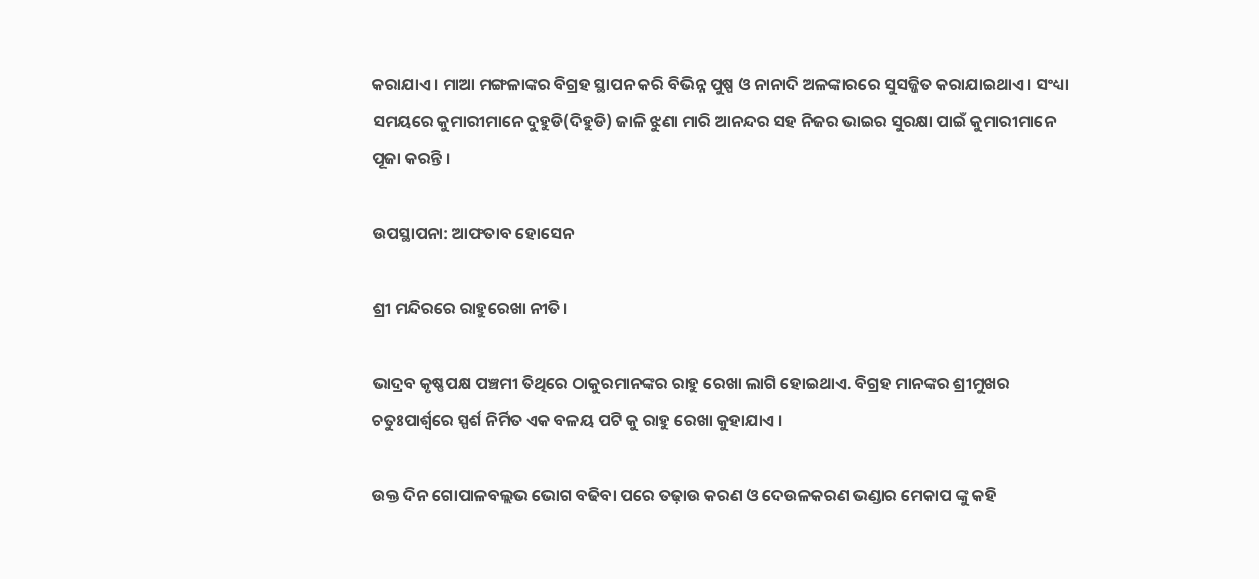କରାଯାଏ । ମାଆ ମଙ୍ଗଳାଙ୍କର ବିଗ୍ରହ ସ୍ଥାପନ କରି ବିଭିନ୍ନ ପୁଷ୍ପ ଓ ନାନାଦି ଅଳଙ୍କାରରେ ସୁସଜ୍ଜିତ କରାଯାଇଥାଏ । ସଂଧ୍ୟା ସମୟରେ କୁମାରୀମାନେ ଦୁହୁଡି(ଦିହୁଡି) ଜାଳି ଝୁଣା ମାରି ଆନନ୍ଦର ସହ ନିଜର ଭାଇର ସୁରକ୍ଷା ପାଇଁ କୁମାରୀମାନେ ପୂଜା କରନ୍ତି ।

ଉପସ୍ଥାପନା: ଆଫତାବ ହୋସେନ

ଶ୍ରୀ ମନ୍ଦିରରେ ରାହୁରେଖା ନୀତି।

ଭାଦ୍ରବ କୃଷ୍ଣପକ୍ଷ ପଞ୍ଚମୀ ତିଥିରେ ଠାକୁରମାନଙ୍କର ରାହୁ ରେଖା ଲାଗି ହୋଇଥାଏ. ବିଗ୍ରହ ମାନଙ୍କର ଶ୍ରୀମୁଖର ଚତୁଃପାର୍ଶ୍ଵରେ ସ୍ପର୍ଶ ନିର୍ମିତ ଏକ ବଳୟ ପଟି କୁ ରାହୁ ରେଖା କୁହାଯାଏ ।

ଉକ୍ତ ଦିନ ଗୋପାଳବଲ୍ଲଭ ଭୋଗ ବଢିବା ପରେ ତଢ଼ାଉ କରଣ ଓ ଦେଉଳକରଣ ଭଣ୍ଡାର ମେକାପ ଙ୍କୁ କହି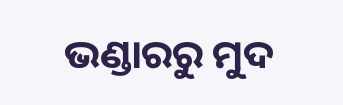ଭଣ୍ଡାରରୁ ମୁଦ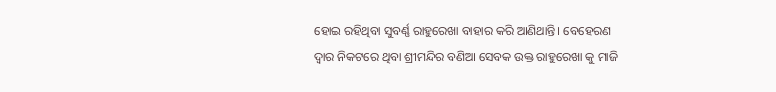ହୋଇ ରହିଥିବା ସୁବର୍ଣ୍ଣ ରାହୁରେଖା ବାହାର କରି ଆଣିଥାନ୍ତି। ବେହେରଣ ଦ୍ୱାର ନିକଟରେ ଥିବା ଶ୍ରୀମନ୍ଦିର ବଣିଆ ସେବକ ଉକ୍ତ ରାହୁରେଖା କୁ ମାଜି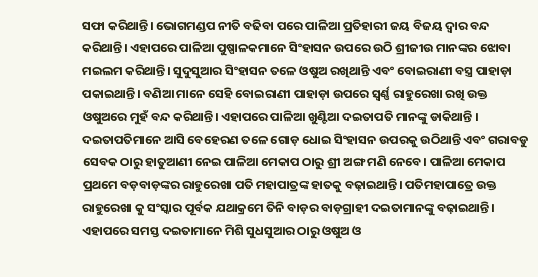ସଫା କରିଥାନ୍ତି। ଭୋଗମଣ୍ଡପ ନୀତି ବଢିବା ପରେ ପାଳିଆ ପ୍ରତିହାରୀ ଜୟ ବିଜୟ ଦ୍ୱାର ବନ୍ଦ କରିଥାନ୍ତି। ଏହାପରେ ପାଳିଆ ପୁଷ୍ପାଳକମାନେ ସିଂହାସନ ଉପରେ ଉଠି ଶ୍ରୀଜୀଉ ମାନଙ୍କର ଝୋବା ମଇଲମ କରିଥାନ୍ତି। ସୁଦୁସୁଆର ସିଂହାସନ ତଳେ ଓଷୁଅ ରଖିଥାନ୍ତି ଏବଂ ବୋଇରାଣୀ ବସ୍ତ୍ର ପାହାଡ଼ା ପକାଇଥାନ୍ତି। ବଣିଆ ମାନେ ସେହି ବୋଇରାଣୀ ପାହାଡ଼ା ଉପରେ ସ୍ବର୍ଣ୍ଣ ରାହୁରେଖା ରଖି ଉକ୍ତ ଓଷୁଅରେ ମୁହଁ ବନ୍ଦ କରିଥାନ୍ତି। ଏହାପରେ ପାଳିଆ ଖୁଣ୍ଟିଆ ଦଇତାପତି ମାନଙ୍କୁ ଡାକିଥାନ୍ତି । ଦଇତାପତିମାନେ ଆସି ବେହେରଣ ତଳେ ଗୋଡ଼ ଧୋଇ ସିଂହାସନ ଉପରକୁ ଉଠିଥାନ୍ତି ଏବଂ ଗରାବଡୁ ସେବକ ଠାରୁ ହାତୁଆଣୀ ନେଇ ପାଳିଆ ମେକାପ ଠାରୁ ଶ୍ରୀ ଅଙ୍ଗ ମଣି ନେବେ। ପାଳିଆ ମେକାପ ପ୍ରଥମେ ବଡ଼ବାଡ଼ଙ୍କର ରାହୁରେଖା ପତି ମହାପାତ୍ରଙ୍କ ହାତକୁ ବଢ଼ାଇଥାନ୍ତି। ପତିମହାପାତ୍ରେ ଉକ୍ତ ରାହୁରେଖା କୁ ସଂସ୍କାର ପୂର୍ବକ ଯଥାକ୍ରମେ ତିନି ବାଡ଼ର ବାଡ଼ଗ୍ରାହୀ ଦଇତାମାନଙ୍କୁ ବଢ଼ାଇଥାନ୍ତି। ଏହାପରେ ସମସ୍ତ ଦଇତାମାନେ ମିଶି ସୁଧସୁଆର ଠାରୁ ଓଷୁଅ ଓ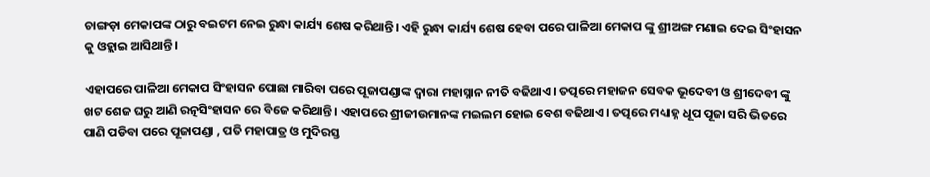ଚାଙ୍ଗଡ଼ା ମେକାପଙ୍କ ଠାରୁ ବଇଟମ ନେଇ ରୁନ୍ଧା କାର୍ଯ୍ୟ ଶେଷ କରିଥାନ୍ତି। ଏହି ରୁନ୍ଧା କାର୍ଯ୍ୟ ଶେଷ ହେବା ପରେ ପାଳିଆ ମେକାପ ଙ୍କୁ ଶ୍ରୀଅଙ୍ଗ ମଣାଇ ଦେଇ ସିଂହାସନ କୁ ଓହ୍ଲାଇ ଆସିଥାନ୍ତି।

ଏହାପରେ ପାଳିଆ ମେକାପ ସିଂହାସନ ପୋଛା ମାରିବା ପରେ ପୂଜାପଣ୍ଡାଙ୍କ ଦ୍ଵାରା ମହାସ୍ନାନ ନୀତି ବଢିଥାଏ। ତତ୍ପରେ ମହାଜନ ସେବକ ଭୂଦେବୀ ଓ ଶ୍ରୀଦେବୀ ଙ୍କୁ ଖଟ ଶେଜ ଘରୁ ଆଣି ରତ୍ନସିଂହାସନ ରେ ବିଜେ କରିଥାନ୍ତି। ଏହାପରେ ଶ୍ରୀଜୀଉମାନଙ୍କ ମଇଲମ ହୋଇ ବେଶ ବଢିଥାଏ। ତତ୍ପରେ ମଧ୍ୟାହ୍ନ ଧୂପ ପୂଜା ସରି ଭିତରେ ପାଣି ପଡିବା ପରେ ପୂଜାପଣ୍ଡା , ପତି ମହାପାତ୍ର ଓ ମୁଦିରସ୍ତ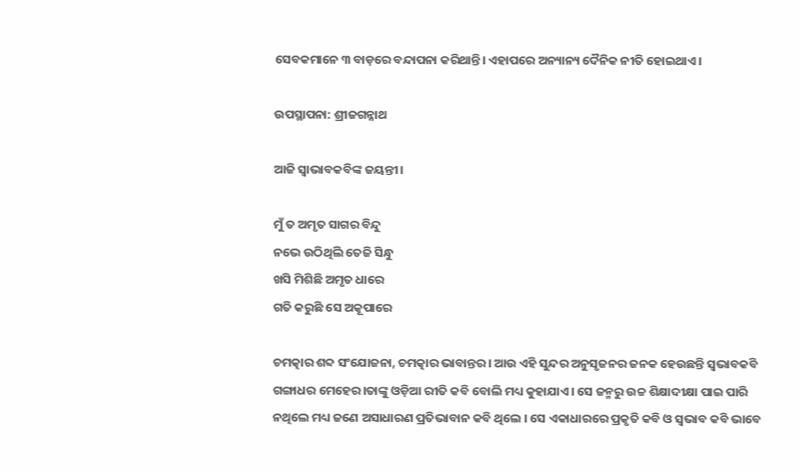ସେବକମାନେ ୩ ବାଡ଼ରେ ବନ୍ଦାପନା କରିଥାନ୍ତି। ଏହାପରେ ଅନ୍ୟାନ୍ୟ ଦୈନିକ ନୀତି ହୋଇଥାଏ।

ଉପସ୍ଥାପନା: ଶ୍ରୀଜଗନ୍ନାଥ

ଆଜି ସ୍ବାଭାବକବିଙ୍କ ଜୟନ୍ତୀ।

ମୁଁ ତ ଅମୃତ ସାଗର ବିନ୍ଦୁ
ନଭେ ଉଠିଥିଲି ତେଜି ସିନ୍ଧୁ
ଖସି ମିଶିଛି ଅମୃତ ଧାରେ
ଗତି କରୁଛି ସେ ଅକୂପାରେ

ଚମତ୍କାର ଶବ୍ଦ ସଂଯୋଜନା, ଚମତ୍କାର ଭାବାନ୍ତର। ଆଉ ଏହି ସୁନ୍ଦର ଅନୁସୃଜନର ଜନକ ହେଉଛନ୍ତି ସ୍ୱଭାବକବି ଗଙ୍ଗାଧର ମେହେର।ତାଙ୍କୁ ଓଡ଼ିଆ ରୀତି କବି ବୋଲି ମଧ୍ୟ କୁହାଯାଏ। ସେ ଜନ୍ମରୁ ଉଚ୍ଚ ଶିକ୍ଷାଦୀକ୍ଷା ପାଇ ପାରି ନଥିଲେ ମଧ୍ୟ ଜଣେ ଅସାଧାରଣ ପ୍ରତିଭାବାନ କବି ଥିଲେ । ସେ ଏକାଧାରରେ ପ୍ରକୃତି କବି ଓ ସ୍ୱଭାବ କବି ଭାବେ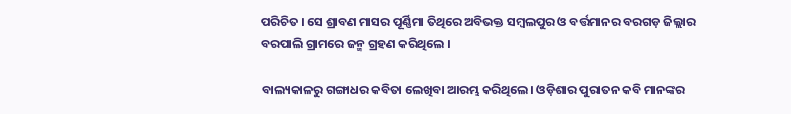ପରିଚିତ । ସେ ଶ୍ରାବଣ ମାସର ପୂର୍ଣ୍ଣିମା ତିଥିରେ ଅବିଭକ୍ତ ସମ୍ବଲପୁର ଓ ବର୍ତ୍ତମାନର ବରଗଡ଼ ଜିଲ୍ଲାର ବରପାଲି ଗ୍ରାମରେ ଜନ୍ମ ଗ୍ରହଣ କରିଥିଲେ ।

ବାଲ୍ୟକାଳରୁ ଗଙ୍ଗାଧର କବିତା ଲେଖିବା ଆରମ୍ଭ କରିଥିଲେ। ଓଡ଼ିଶାର ପୁରାତନ କବି ମାନଙ୍କର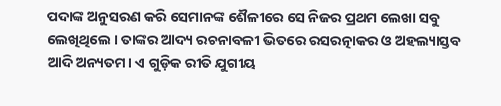ପଦାଙ୍କ ଅନୁସରଣ କରି ସେମାନଙ୍କ ଶୈଳୀରେ ସେ ନିଜର ପ୍ରଥମ ଲେଖା ସବୁ ଲେଖିଥିଲେ । ତାଙ୍କର ଆଦ୍ୟ ରଚନାବଳୀ ଭିତରେ ରସରତ୍ନାକର ଓ ଅହଲ୍ୟାସ୍ତବ ଆଦି ଅନ୍ୟତମ। ଏ ଗୁଡ଼ିକ ରୀତି ଯୁଗୀୟ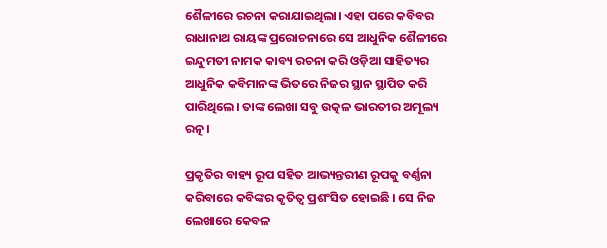ଶୈଳୀରେ ରଚନା କରାଯାଇଥିଲା। ଏହା ପରେ କବିବର ରାଧାନାଥ ରାୟଙ୍କ ପ୍ରରୋଚନାରେ ସେ ଆଧୁନିକ ଶୈଳୀରେ ଇନ୍ଦୁମତୀ ନାମକ କାବ୍ୟ ରଚନା କରି ଓଡ଼ିଆ ସାହିତ୍ୟର ଆଧୁନିକ କବିମାନଙ୍କ ଭିତରେ ନିଜର ସ୍ଥାନ ସ୍ଥାପିତ କରି ପାରିଥିଲେ। ତାଙ୍କ ଲେଖା ସବୁ ଉତ୍କଳ ଭାରତୀର ଅମୂଲ୍ୟ ରତ୍ନ।

ପ୍ରକୃତିର ବାହ୍ୟ ରୂପ ସହିତ ଆଭ୍ୟନ୍ତରୀଣ ରୂପକୁ ବର୍ଣ୍ଣନା କରିବାରେ କବିଙ୍କର କୃତିତ୍ୱ ପ୍ରଶଂସିତ ହୋଇଛି । ସେ ନିଜ ଲେଖାରେ କେବଳ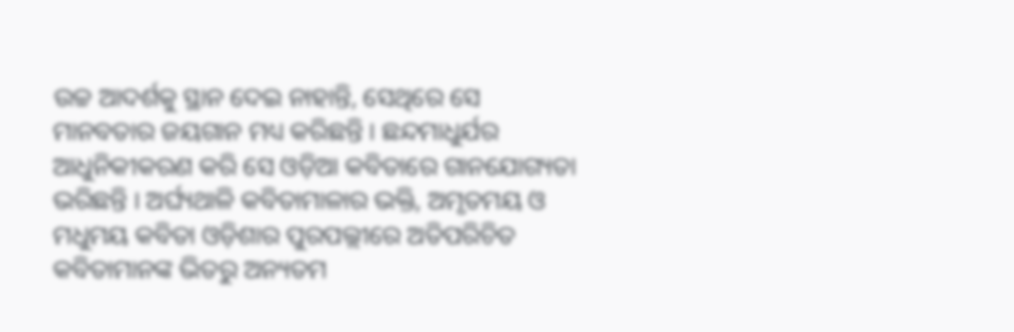ଉଚ୍ଚ ଆଦର୍ଶକୁ ସ୍ଥାନ ଦେଇ ନାହାନ୍ତି, ସେଥିରେ ସେ ମାନବତାର ଜୟଗାନ ମଧ୍ୟ କରିଛନ୍ତି । ଛନ୍ଦମାଧୁର୍ଯର ଆଧୁନିକୀକରଣ କରି ସେ ଓଡ଼ିଆ କବିତାରେ ଗାନଯୋଗ୍ୟତା ଭରିଛନ୍ତି । ଅର୍ଘ୍ୟଥାଳି କବିତାମାଳାର ଭକ୍ତି, ଅମୃତମୟ ଓ ମଧୁମୟ କବିତା ଓଡ଼ିଶାର ପୁରପଲ୍ଲୀରେ ଅତିପରିଚିତ କବିତାମାନଙ୍କ ଭିତରୁ ଅନ୍ୟତମ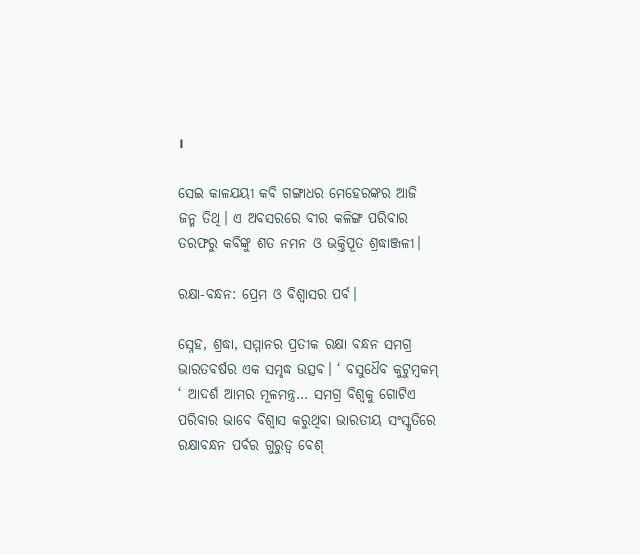।

ସେଇ କାଳଯୟୀ କବି ଗଙ୍ଗାଧର ମେହେରଙ୍କର ଆଜି ଜନ୍ମ ତିଥି। ଏ ଅବସରରେ ବୀର କଳିଙ୍ଗ ପରିବାର ତରଫରୁ କବିଙ୍କୁ ଶତ ନମନ ଓ ଭକ୍ତିପୂତ ଶ୍ରଦ୍ଧାଞ୍ଜଳୀ।

ରକ୍ଷା-ବନ୍ଧନ: ପ୍ରେମ ଓ ବିଶ୍ବାସର ପର୍ବ।

ସ୍ନେହ, ଶ୍ରଦ୍ଧା, ସମ୍ମାନର ପ୍ରତୀକ ରକ୍ଷା ବନ୍ଧନ ସମଗ୍ର ଭାରତବର୍ଷର ଏକ ସମୃଦ୍ଧ ଉତ୍ସବ। ‘ ବସୁଧୈବ କୁଟୁମ୍ବକମ୍ ‘ ଆଦର୍ଶ ଆମର ମୂଳମନ୍ତ୍ର… ସମଗ୍ର ବିଶ୍ଵକୁ ଗୋଟିଏ ପରିବାର ଭାବେ ବିଶ୍ବାସ କରୁଥିବା ଭାରତୀୟ ସଂସ୍କୃତିରେ ରକ୍ଷାବନ୍ଧନ ପର୍ବର ଗୁରୁତ୍ୱ ବେଶ୍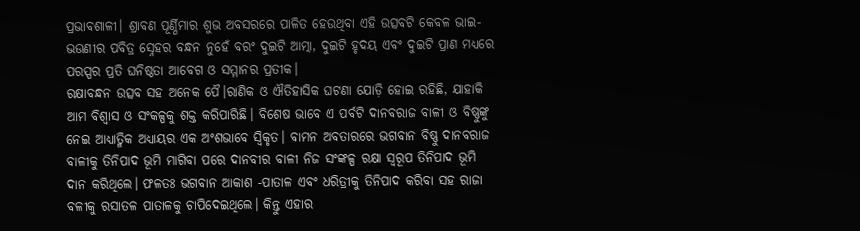ପ୍ରଭାବଶାଳୀ। ଶ୍ରାବଣ ପୂର୍ଣ୍ଣିମାର ଶୁଭ ଅବସରରେ ପାଳିତ ହେଉଥିବା ଏହି ଉତ୍ସବଟି କେବଳ ଭାଇ-ଭଉଣୀର ପବିତ୍ର ସ୍ନେହର ବନ୍ଧନ ନୁହେଁ ବରଂ ଦୁଇଟି ଆତ୍ମା, ଦୁଇଟି ହୃଦୟ ଏବଂ ଦୁଇଟି ପ୍ରାଣ ମଧ୍ୟରେ ପରସ୍ପର ପ୍ରତି ଘନିଷ୍ଠତା ଆବେଗ ଓ ସମ୍ମାନର ପ୍ରତୀକ।
ରକ୍ଷାବନ୍ଧନ ଉତ୍ସବ ସହ ଅନେକ ପୈ।ରାଣିକ ଓ ଐତିହାସିକ ଘଟଣା ଯୋଡ଼ି ହୋଇ ରହିଛି, ଯାହାକି ଆମ ବିଶ୍ବାସ ଓ ସଂକଳ୍ପକୁ ଶକ୍ତ କରିପାରିଛି। ବିଶେଷ ଭାବେ ଏ ପର୍ବଟି ଦାନବରାଜ ବାଳୀ ଓ ବିଷ୍ଣୁଙ୍କୁ ନେଇ ଆଧ୍ୟାତ୍ମିକ ଅଧ୍ୟାୟର ଏକ ଅଂଶଭାବେ ସ୍ଵିକୃତ। ବାମନ ଅବତାରରେ ଭଗବାନ ବିଷ୍ଣୁ ଦାନବରାଜ ବାଳୀକୁ ତିନିପାଦ ଭୂମି ମାଗିବା ପରେ ଦାନବୀର ବାଳୀ ନିଜ ସଂଙ୍କଳ୍ପ ରକ୍ଷା ସ୍ବରୂପ ତିନିପାଦ ଭୂମି ଦାନ କରିଥିଲେ। ଫଳତଃ ଭଗବାନ ଆକାଶ -ପାତାଳ ଏବଂ ଧରିତ୍ରୀକୁ ତିନିପାଦ କରିବା ସହ ରାଜା ବଳୀକୁ ରସାତଳ ପାତାଳକୁ ଚାପିଦେଇଥିଲେ। କିନ୍ତୁ ଏହାର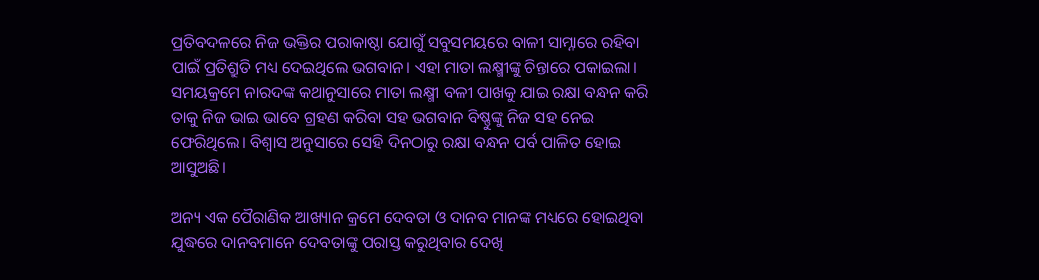ପ୍ରତିବଦଳରେ ନିଜ ଭକ୍ତିର ପରାକାଷ୍ଠା ଯୋଗୁଁ ସବୁସମୟରେ ବାଳୀ ସାମ୍ନାରେ ରହିବା ପାଇଁ ପ୍ରତିଶ୍ରୁତି ମଧ୍ୟ ଦେଇଥିଲେ ଭଗବାନ। ଏହା ମାତା ଲକ୍ଷ୍ମୀଙ୍କୁ ଚିନ୍ତାରେ ପକାଇଲା। ସମୟକ୍ରମେ ନାରଦଙ୍କ କଥାନୁସାରେ ମାତା ଲକ୍ଷ୍ମୀ ବଳୀ ପାଖକୁ ଯାଇ ରକ୍ଷା ବନ୍ଧନ କରି ତାକୁ ନିଜ ଭାଇ ଭାବେ ଗ୍ରହଣ କରିବା ସହ ଭଗବାନ ବିଷ୍ଣୁଙ୍କୁ ନିଜ ସହ ନେଇ ଫେରିଥିଲେ। ବିଶ୍ବାସ ଅନୁସାରେ ସେହି ଦିନଠାରୁ ରକ୍ଷା ବନ୍ଧନ ପର୍ବ ପାଳିତ ହୋଇ ଆସୁଅଛି।

ଅନ୍ୟ ଏକ ପୈରାଣିକ ଆଖ୍ୟାନ କ୍ରମେ ଦେବତା ଓ ଦାନବ ମାନଙ୍କ ମଧ୍ୟରେ ହୋଇଥିବା ଯୁଦ୍ଧରେ ଦାନବମାନେ ଦେବତାଙ୍କୁ ପରାସ୍ତ କରୁଥିବାର ଦେଖି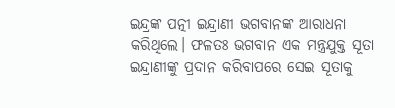ଇନ୍ଦ୍ରଙ୍କ ପତ୍ନୀ ଇନ୍ଦ୍ରାଣୀ ଭଗବାନଙ୍କ ଆରାଧନା କରିଥିଲେ। ଫଳତଃ ଭଗବାନ ଏକ ମନ୍ତ୍ରଯୁକ୍ତ ସୂତା ଇନ୍ଦ୍ରାଣୀଙ୍କୁ ପ୍ରଦାନ କରିବାପରେ ସେଇ ସୂତାକୁ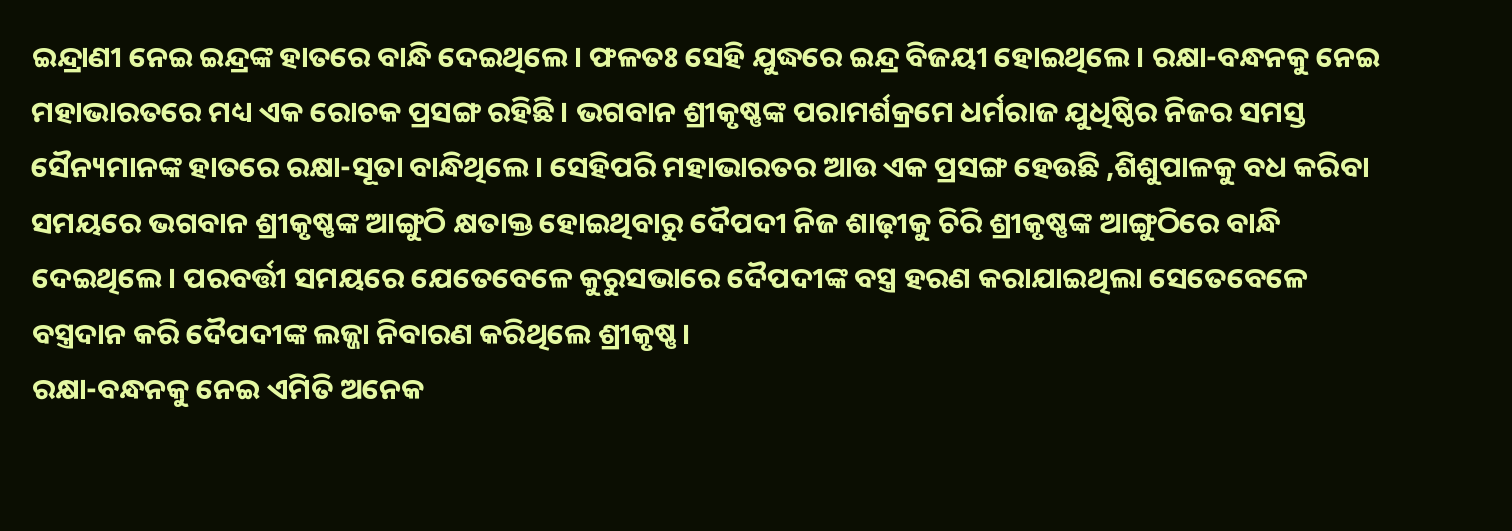ଇନ୍ଦ୍ରାଣୀ ନେଇ ଇନ୍ଦ୍ରଙ୍କ ହାତରେ ବାନ୍ଧି ଦେଇଥିଲେ। ଫଳତଃ ସେହି ଯୁଦ୍ଧରେ ଇନ୍ଦ୍ର ବିଜୟୀ ହୋଇଥିଲେ। ରକ୍ଷା-ବନ୍ଧନକୁ ନେଇ ମହାଭାରତରେ ମଧ୍ୟ ଏକ ରୋଚକ ପ୍ରସଙ୍ଗ ରହିଛି। ଭଗବାନ ଶ୍ରୀକୃଷ୍ଣଙ୍କ ପରାମର୍ଶକ୍ରମେ ଧର୍ମରାଜ ଯୁଧିଷ୍ଠିର ନିଜର ସମସ୍ତ ସୈନ୍ୟମାନଙ୍କ ହାତରେ ରକ୍ଷା-ସୂତା ବାନ୍ଧିଥିଲେ। ସେହିପରି ମହାଭାରତର ଆଉ ଏକ ପ୍ରସଙ୍ଗ ହେଉଛି ,ଶିଶୁପାଳକୁ ବଧ କରିବା ସମୟରେ ଭଗବାନ ଶ୍ରୀକୃଷ୍ଣଙ୍କ ଆଙ୍ଗୁଠି କ୍ଷତାକ୍ତ ହୋଇଥିବାରୁ ଦୈପଦୀ ନିଜ ଶାଢ଼ୀକୁ ଚିରି ଶ୍ରୀକୃଷ୍ଣଙ୍କ ଆଙ୍ଗୁଠିରେ ବାନ୍ଧି ଦେଇଥିଲେ। ପରବର୍ତ୍ତୀ ସମୟରେ ଯେତେବେଳେ କୁରୁସଭାରେ ଦୈପଦୀଙ୍କ ବସ୍ତ୍ର ହରଣ କରାଯାଇଥିଲା ସେତେବେଳେ ବସ୍ତ୍ରଦାନ କରି ଦୈପଦୀଙ୍କ ଲଜ୍ଜା ନିବାରଣ କରିଥିଲେ ଶ୍ରୀକୃଷ୍ଣ।
ରକ୍ଷା-ବନ୍ଧନକୁ ନେଇ ଏମିତି ଅନେକ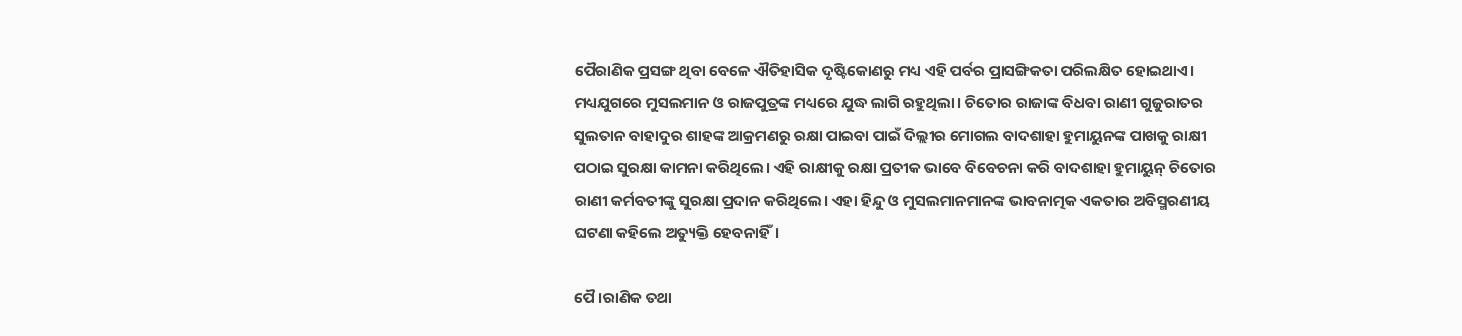ପୈରାଣିକ ପ୍ରସଙ୍ଗ ଥିବା ବେଳେ ଐତିହାସିକ ଦୃଷ୍ଟିକୋଣରୁ ମଧ୍ୟ ଏହି ପର୍ବର ପ୍ରାସଙ୍ଗିକତା ପରିଲକ୍ଷିତ ହୋଇଥାଏ। ମଧ୍ୟଯୁଗରେ ମୁସଲମାନ ଓ ରାଜପୁତ୍ରଙ୍କ ମଧ୍ୟରେ ଯୁଦ୍ଧ ଲାଗି ରହୁଥିଲା। ଚିତୋର ରାଜାଙ୍କ ବିଧବା ରାଣୀ ଗୁଜୁରାତର ସୁଲତାନ ବାହାଦୁର ଶାହଙ୍କ ଆକ୍ରମଣରୁ ରକ୍ଷା ପାଇବା ପାଇଁ ଦିଲ୍ଲୀର ମୋଗଲ ବାଦଶାହା ହୁମାୟୁନଙ୍କ ପାଖକୁ ରାକ୍ଷୀ ପଠାଇ ସୁରକ୍ଷା କାମନା କରିଥିଲେ। ଏହି ରାକ୍ଷୀକୁ ରକ୍ଷା ପ୍ରତୀକ ଭାବେ ବିବେଚନା କରି ବାଦଶାହା ହୁମାୟୁନ୍ ଚିତୋର ରାଣୀ କର୍ମବତୀଙ୍କୁ ସୁରକ୍ଷା ପ୍ରଦାନ କରିଥିଲେ। ଏହା ହିନ୍ଦୁ ଓ ମୁସଲମାନମାନଙ୍କ ଭାବନାତ୍ମକ ଏକତାର ଅବିସ୍ମରଣୀୟ ଘଟଣା କହିଲେ ଅତ୍ୟୁକ୍ତି ହେବନାହିଁ।

ପୈ।ରାଣିକ ତଥା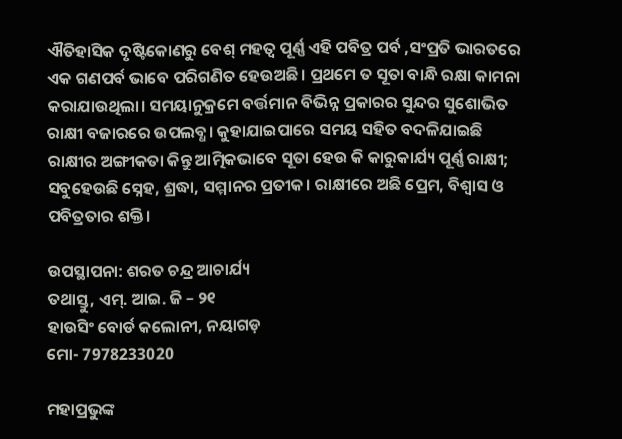ଐତିହାସିକ ଦୃଷ୍ଟିକୋଣରୁ ବେଶ୍ ମହତ୍ଵ ପୂର୍ଣ୍ଣ ଏହି ପବିତ୍ର ପର୍ବ ,ସଂପ୍ରତି ଭାରତରେ ଏକ ଗଣପର୍ବ ଭାବେ ପରିଗଣିତ ହେଉଅଛି। ପ୍ରଥମେ ତ ସୂତା ବାନ୍ଧି ରକ୍ଷା କାମନା କରାଯାଉଥିଲା‌। ସମୟାନୁକ୍ରମେ ବର୍ତ୍ତମାନ ବିଭିନ୍ନ ପ୍ରକାରର ସୁନ୍ଦର ସୁଶୋଭିତ ରାକ୍ଷୀ ବଜାରରେ ଉପଲବ୍ଧ। କୁହାଯାଇପାରେ ସମୟ ସହିତ ବଦଳିଯାଇଛି ରାକ୍ଷୀର ଅଙ୍ଗୀକତା କିନ୍ତୁ ଆତ୍ମିକଭାବେ ସୂତା ହେଉ କି କାରୁକାର୍ଯ୍ୟ ପୂର୍ଣ୍ଣ ରାକ୍ଷୀ; ସବୁହେଉଛି ସ୍ନେହ, ଶ୍ରଦ୍ଧା, ସମ୍ମାନର ପ୍ରତୀକ। ରାକ୍ଷୀରେ ଅଛି ପ୍ରେମ, ବିଶ୍ବାସ ଓ ପବିତ୍ରତାର ଶକ୍ତି।

ଉପସ୍ଥାପନା: ଶରତ ଚନ୍ଦ୍ର ଆଚାର୍ଯ୍ୟ
ତଥାସ୍ତୁ, ଏମ୍. ଆଇ. ଜି – ୨୧
ହାଉସିଂ ବୋର୍ଡ କଲୋନୀ, ନୟାଗଡ଼
ମୋ- 7978233020

ମହାପ୍ରଭୁଙ୍କ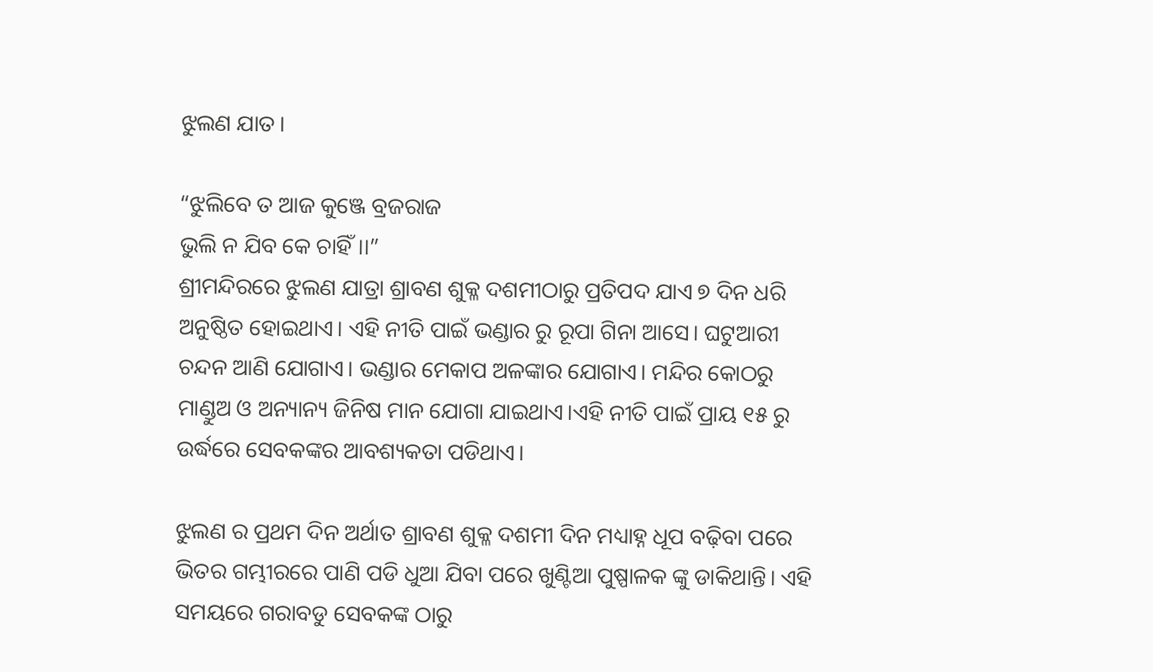ଝୁଲଣ ଯାତ।

“ଝୁଲିବେ ତ ଆଜ କୁଞ୍ଜେ ବ୍ରଜରାଜ
ଭୁଲି ନ ଯିବ କେ ଚାହିଁ।।”
ଶ୍ରୀମନ୍ଦିରରେ ଝୁଲଣ ଯାତ୍ରା ଶ୍ରାବଣ ଶୁକ୍ଳ ଦଶମୀଠାରୁ ପ୍ରତିପଦ ଯାଏ ୭ ଦିନ ଧରି ଅନୁଷ୍ଠିତ ହୋଇଥାଏ। ଏହି ନୀତି ପାଇଁ ଭଣ୍ଡାର ରୁ ରୂପା ଗିନା ଆସେ। ଘଟୁଆରୀ ଚନ୍ଦନ ଆଣି ଯୋଗାଏ। ଭଣ୍ଡାର ମେକାପ ଅଳଙ୍କାର ଯୋଗାଏ। ମନ୍ଦିର କୋଠରୁ ମାଣ୍ଡୁଅ ଓ ଅନ୍ୟାନ୍ୟ ଜିନିଷ ମାନ ଯୋଗା ଯାଇଥାଏ।ଏହି ନୀତି ପାଇଁ ପ୍ରାୟ ୧୫ ରୁ ଉର୍ଦ୍ଧରେ ସେବକଙ୍କର ଆବଶ୍ୟକତା ପଡିଥାଏ।

ଝୁଲଣ ର ପ୍ରଥମ ଦିନ ଅର୍ଥାତ ଶ୍ରାବଣ ଶୁକ୍ଳ ଦଶମୀ ଦିନ ମଧ୍ୟାହ୍ନ ଧୂପ ବଢ଼ିବା ପରେ ଭିତର ଗମ୍ଭୀରରେ ପାଣି ପଡି ଧୁଆ ଯିବା ପରେ ଖୁଣ୍ଟିଆ ପୁଷ୍ପାଳକ ଙ୍କୁ ଡାକିଥାନ୍ତି। ଏହି ସମୟରେ ଗରାବଡୁ ସେବକଙ୍କ ଠାରୁ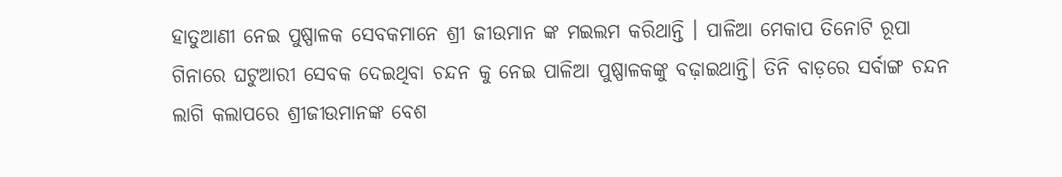ହାତୁଆଣୀ ନେଇ ପୁଷ୍ପାଳକ ସେବକମାନେ ଶ୍ରୀ ଜୀଉମାନ ଙ୍କ ମଇଲମ କରିଥାନ୍ତି । ପାଳିଆ ମେକାପ ତିନୋଟି ରୂପା ଗିନାରେ ଘଟୁଆରୀ ସେବକ ଦେଇଥିବା ଚନ୍ଦନ କୁ ନେଇ ପାଳିଆ ପୁଷ୍ପାଳକଙ୍କୁ ବଢ଼ାଇଥାନ୍ତି। ତିନି ବାଡ଼ରେ ସର୍ବାଙ୍ଗ ଚନ୍ଦନ ଲାଗି କଲାପରେ ଶ୍ରୀଜୀଉମାନଙ୍କ ବେଶ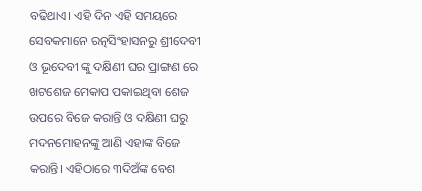ବଢିଥାଏ। ଏହି ଦିନ ଏହି ସମୟରେ ସେବକମାନେ ରତ୍ନସିଂହାସନରୁ ଶ୍ରୀଦେବୀ ଓ ଭୂଦେବୀ ଙ୍କୁ ଦକ୍ଷିଣୀ ଘର ପ୍ରାଙ୍ଗଣ ରେ ଖଟଶେଜ ମେକାପ ପକାଇଥିବା ଶେଜ ଉପରେ ବିଜେ କରାନ୍ତି ଓ ଦକ୍ଷିଣୀ ଘରୁ ମଦନମୋହନଙ୍କୁ ଆଣି ଏହାଙ୍କ ବିଜେ କରାନ୍ତି। ଏହିଠାରେ ୩ଦିଅଁଙ୍କ ବେଶ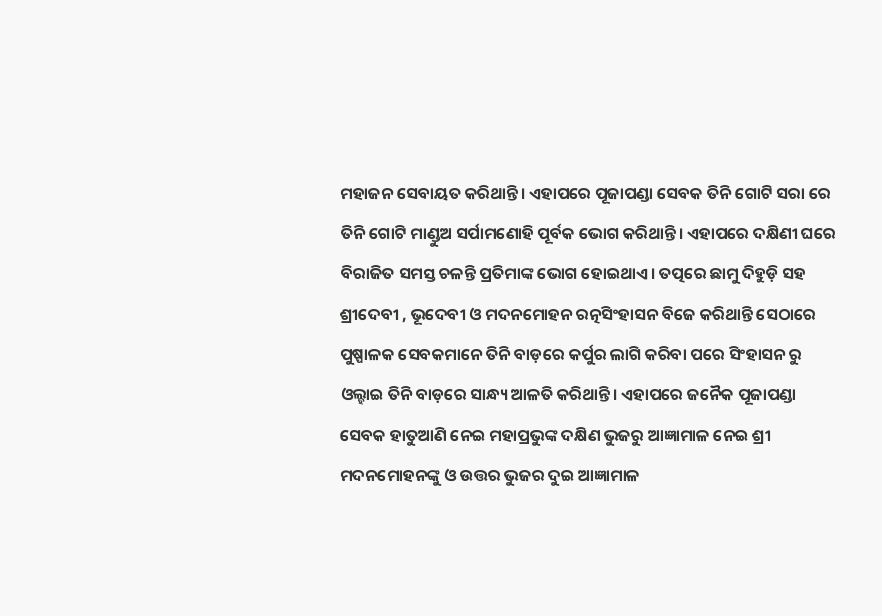ମହାଜନ ସେବାୟତ କରିଥାନ୍ତି। ଏହାପରେ ପୂଜାପଣ୍ଡା ସେବକ ତିନି ଗୋଟି ସରା ରେ ତିନି ଗୋଟି ମାଣ୍ଡୁଅ ସର୍ପାମଣୋହି ପୂର୍ବକ ଭୋଗ କରିଥାନ୍ତି। ଏହାପରେ ଦକ୍ଷିଣୀ ଘରେ ବିରାଜିତ ସମସ୍ତ ଚଳନ୍ତି ପ୍ରତିମାଙ୍କ ଭୋଗ ହୋଇଥାଏ। ତତ୍ପରେ ଛାମୁ ଦିହୁଡ଼ି ସହ ଶ୍ରୀଦେବୀ , ଭୂଦେବୀ ଓ ମଦନମୋହନ ରତ୍ନସିଂହାସନ ବିଜେ କରିଥାନ୍ତି ସେଠାରେ ପୁଷ୍ପାଳକ ସେବକମାନେ ତିନି ବାଡ଼ରେ କର୍ପୁର ଲାଗି କରିବା ପରେ ସିଂହାସନ ରୁ ଓଲ୍ହାଇ ତିନି ବାଡ଼ରେ ସାନ୍ଧ୍ୟ ଆଳତି କରିଥାନ୍ତି। ଏହାପରେ ଜନୈକ ପୂଜାପଣ୍ଡା ସେବକ ହାତୁଆଣି ନେଇ ମହାପ୍ରଭୁଙ୍କ ଦକ୍ଷିଣ ଭୁଜରୁ ଆଜ୍ଞାମାଳ ନେଇ ଶ୍ରୀ ମଦନମୋହନଙ୍କୁ ଓ ଉତ୍ତର ଭୁଜର ଦୁଇ ଆଜ୍ଞାମାଳ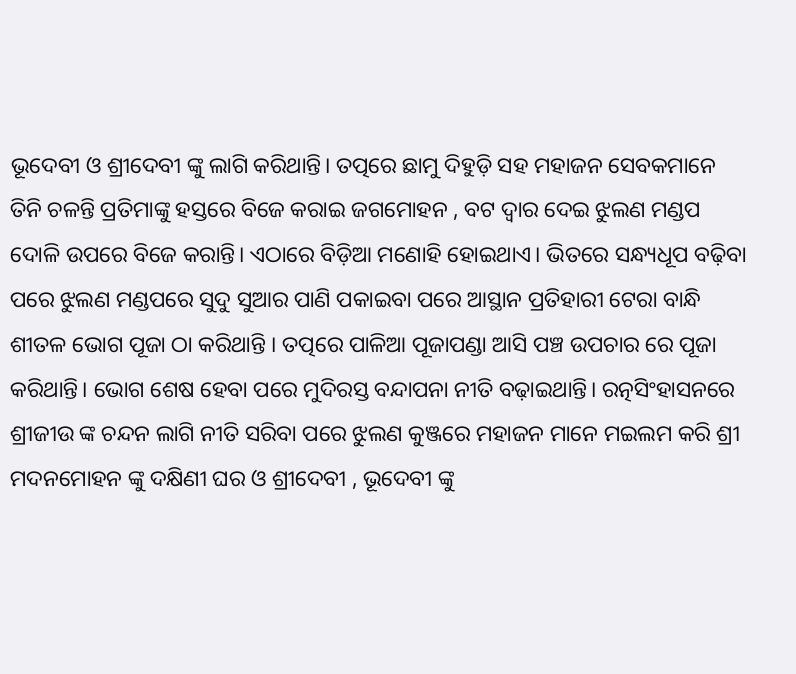ଭୂଦେବୀ ଓ ଶ୍ରୀଦେବୀ ଙ୍କୁ ଲାଗି କରିଥାନ୍ତି। ତତ୍ପରେ ଛାମୁ ଦିହୁଡ଼ି ସହ ମହାଜନ ସେବକମାନେ ତିନି ଚଳନ୍ତି ପ୍ରତିମାଙ୍କୁ ହସ୍ତରେ ବିଜେ କରାଇ ଜଗମୋହନ , ବଟ ଦ୍ୱାର ଦେଇ ଝୁଲଣ ମଣ୍ଡପ ଦୋଳି ଉପରେ ବିଜେ କରାନ୍ତି। ଏଠାରେ ବିଡ଼ିଆ ମଣୋହି ହୋଇଥାଏ। ଭିତରେ ସନ୍ଧ୍ୟଧୂପ ବଢ଼ିବା ପରେ ଝୁଲଣ ମଣ୍ଡପରେ ସୁଦୁ ସୁଆର ପାଣି ପକାଇବା ପରେ ଆସ୍ଥାନ ପ୍ରତିହାରୀ ଟେରା ବାନ୍ଧି ଶୀତଳ ଭୋଗ ପୂଜା ଠା କରିଥାନ୍ତି । ତତ୍ପରେ ପାଳିଆ ପୂଜାପଣ୍ଡା ଆସି ପଞ୍ଚ ଉପଚାର ରେ ପୂଜା କରିଥାନ୍ତି। ଭୋଗ ଶେଷ ହେବା ପରେ ମୁଦିରସ୍ତ ବନ୍ଦାପନା ନୀତି ବଢ଼ାଇଥାନ୍ତି। ରତ୍ନସିଂହାସନରେ ଶ୍ରୀଜୀଉ ଙ୍କ ଚନ୍ଦନ ଲାଗି ନୀତି ସରିବା ପରେ ଝୁଲଣ କୁଞ୍ଜରେ ମହାଜନ ମାନେ ମଇଲମ କରି ଶ୍ରୀ ମଦନମୋହନ ଙ୍କୁ ଦକ୍ଷିଣୀ ଘର ଓ ଶ୍ରୀଦେବୀ , ଭୂଦେବୀ ଙ୍କୁ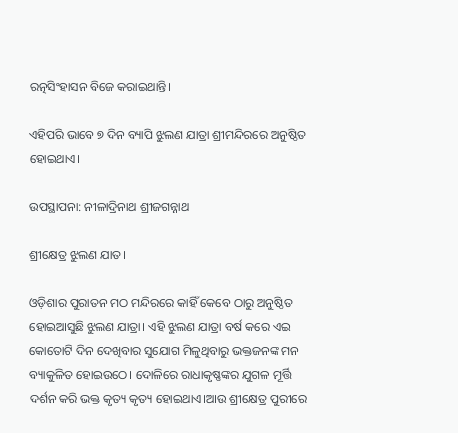ରତ୍ନସିଂହାସନ ବିଜେ କରାଇଥାନ୍ତି।

ଏହିପରି ଭାବେ ୭ ଦିନ ବ୍ୟାପି ଝୁଲଣ ଯାତ୍ରା ଶ୍ରୀମନ୍ଦିରରେ ଅନୁଷ୍ଠିତ ହୋଇଥାଏ।

ଉପସ୍ଥାପନା: ନୀଳାଦ୍ରିନାଥ ଶ୍ରୀଜଗନ୍ନାଥ

ଶ୍ରୀକ୍ଷେତ୍ର ଝୁଲଣ ଯାତ।

ଓଡ଼ିଶାର ପୁରାତନ ମଠ ମନ୍ଦିରରେ କାହିଁ କେବେ ଠାରୁ ଅନୁଷ୍ଠିତ ହୋଇଆସୁଛି ଝୁଲଣ ଯାତ୍ରା। ଏହି ଝୁଲଣ ଯାତ୍ରା ବର୍ଷ କରେ ଏଇ କୋତୋଟି ଦିନ ଦେଖିବାର ସୁଯୋଗ ମିଳୁଥିବାରୁ ଭକ୍ତଜନଙ୍କ ମନ ବ୍ୟାକୁଳିତ ହୋଇଉଠେ। ଦୋଳିରେ ରାଧାକୃଷ୍ଣଙ୍କର ଯୁଗଳ ମୂର୍ତ୍ତି ଦର୍ଶନ କରି ଭକ୍ତ କୃତ୍ୟ କୃତ୍ୟ ହୋଇଥାଏ।ଆଉ ଶ୍ରୀକ୍ଷେତ୍ର ପୁରୀରେ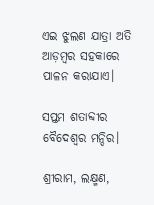ଏଇ ଝୁଲଣ ଯାତ୍ରା ଅତି ଆଡ଼ମ୍ବର ସହକାରେ ପାଳନ କରାଯାଏ।

ସପ୍ତମ ଶତାବ୍ଦୀର ବୈଦେଶ୍ୱର ମନ୍ଦିର।

ଶ୍ରୀରାମ, ଲକ୍ଷ୍ମଣ,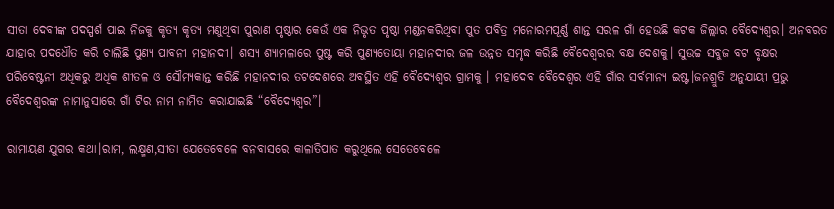ସୀତା ଦେବୀଙ୍କ ପଦସ୍ପର୍ଶ ପାଇ ନିଜକୁ କୃତ୍ୟ କୃତ୍ୟ ମଣୁଥିବା ପୁରାଣ ପୃଷ୍ଠାର କେଉଁ ଏକ ନିଭୃତ ପୃଷ୍ଠା ମଣ୍ଡନକରିଥିବା ପୁତ ପବିତ୍ର ମନୋରମପୂର୍ଣ୍ଣ ଶାନ୍ତ ସରଳ ଗାଁ ହେଉଛି କଟକ ଜିଲ୍ଲାର ବୈଦ୍ୟେଶ୍ୱର। ଅନବରତ ଯାହାର ପଦଧୌତ କରି ଚାଲିଛି ପୁଣ୍ୟ ପାବନୀ ମହାନଦୀ। ଶସ୍ୟ ଶ୍ୟାମଳାରେ ପୁଷ୍ଟ କରି ପୁଣ୍ୟତୋୟା ମହାନଦୀର ଜଳ ଉନ୍ନତ ସମୃଦ୍ଧ କରିଛି ବୈଦେଶ୍ୱରର ବକ୍ଷ ଦେଶକୁ। ସୁଉଚ୍ଚ ସବୁଜ ବଟ ବୃକ୍ଷର ପରିବେଷ୍ଟନୀ ଅଧିକରୁ ଅଧିକ ଶୀତଳ ଓ ସୌମ୍ୟକାନ୍ତ କରିଛି ମହାନଦୀର ତଟଦେଶରେ ଅବସ୍ଥିତ ଏହି ବୈଦ୍ୟେଶ୍ଵର ଗ୍ରାମକୁ । ମହାଦେବ ବୈଦେଶ୍ୱର ଏହି ଗାଁର ସର୍ବମାନ୍ୟ ଇଷ୍ଟ।ଜନଶ୍ରୁତି ଅନୁଯାୟୀ ପ୍ରଭୁ ବୈଦେଶ୍ୱରଙ୍କ ନାମାନୁସାରେ ଗାଁ ଟିର ନାମ ନାମିତ କରାଯାଇଛି “ବୈଦ୍ୟେଶ୍ଵର”।

ରାମାୟଣ ଯୁଗର କଥା।ରାମ, ଲକ୍ଷ୍ମଣ,ସୀତା ଯେତେବେଳେ ବନବାସରେ କାଳାତିପାତ କରୁଥିଲେ ସେତେବେଳେ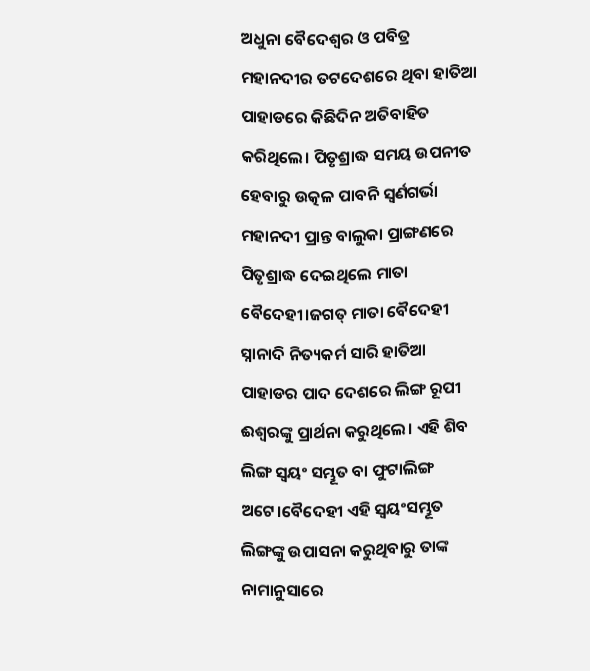ଅଧୁନା ବୈଦେଶ୍ୱର ଓ ପବିତ୍ର ମହାନଦୀର ତଟଦେଶରେ ଥିବା ହାତିଆ ପାହାଡରେ କିଛିଦିନ ଅତିବାହିତ କରିଥିଲେ। ପିତୃଶ୍ରାଦ୍ଧ ସମୟ ଉପନୀତ ହେବାରୁ ଉତ୍କଳ ପାବନି ସ୍ଵର୍ଣଗର୍ଭା ମହାନଦୀ ପ୍ରାନ୍ତ ବାଲୁକା ପ୍ରାଙ୍ଗଣରେ ପିତୃଶ୍ରାଦ୍ଧ ଦେଇଥିଲେ ମାତା ବୈଦେହୀ।ଜଗତ୍ ମାତା ବୈଦେହୀ ସ୍ନାନାଦି ନିତ୍ୟକର୍ମ ସାରି ହାତିଆ ପାହାଡର ପାଦ ଦେଶରେ ଲିଙ୍ଗ ରୂପୀ ଈଶ୍ୱରଙ୍କୁ ପ୍ରାର୍ଥନା କରୁଥିଲେ। ଏହି ଶିବ ଲିଙ୍ଗ ସ୍ୱୟଂ ସମ୍ଭୂତ ବା ଫୁଟାଲିଙ୍ଗ ଅଟେ।ବୈଦେହୀ ଏହି ସ୍ୱୟଂସମ୍ଭୂତ ଲିଙ୍ଗଙ୍କୁ ଉପାସନା କରୁଥିବାରୁ ତାଙ୍କ ନାମାନୁସାରେ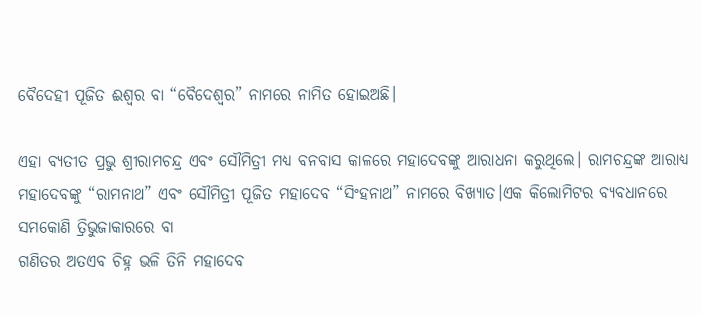ବୈଦେହୀ ପୂଜିତ ଈଶ୍ୱର ବା “ବୈଦେଶ୍ୱର” ନାମରେ ନାମିତ ହୋଇଅଛି।

ଏହା ବ୍ୟତୀତ ପ୍ରଭୁ ଶ୍ରୀରାମଚନ୍ଦ୍ର ଏବଂ ସୌମିତ୍ରୀ ମଧ୍ୟ ବନବାସ କାଳରେ ମହାଦେବଙ୍କୁ ଆରାଧନା କରୁଥିଲେ। ରାମଚନ୍ଦ୍ରଙ୍କ ଆରାଧ୍ୟ ମହାଦେବଙ୍କୁ “ରାମନାଥ” ଏବଂ ସୌମିତ୍ରୀ ପୂଜିତ ମହାଦେବ “ସିଂହନାଥ” ନାମରେ ବିଖ୍ୟାତ।ଏକ କିଲୋମିଟର ବ୍ୟବଧାନରେ ସମକୋଣି ତ୍ରିଭୁଜାକାରରେ ବା
ଗଣିତର ଅତଏବ ଚିହ୍ନ ଭଳି ତିନି ମହାଦେବ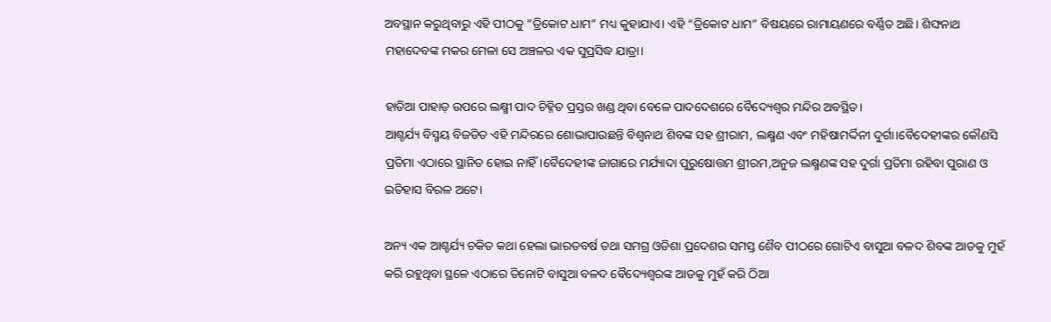ଅବସ୍ଥାନ କରୁଥିବାରୁ ଏହି ପୀଠକୁ “ତ୍ରିକୋଟ ଧାମ” ମଧ୍ୟ କୁହାଯାଏ। ଏହି “ତ୍ରିକୋଟ ଧାମ” ବିଷୟରେ ରାମାୟଣରେ ବର୍ଣ୍ଣିତ ଅଛି। ଶିଙ୍ଘନାଥ ମହାଦେବଙ୍କ ମକର ମେଳା ସେ ଅଞ୍ଚଳର ଏକ ସୁପ୍ରସିଦ୍ଧ ଯାତ୍ରା।

ହାତିଆ ପାହାଡ଼ ଉପରେ ଲକ୍ଷ୍ମୀ ପାଦ ଚିହ୍ନିତ ପ୍ରସ୍ତର ଖଣ୍ଡ ଥିବା ବେଳେ ପାଦଦେଶରେ ବୈଦ୍ୟେଶ୍ଵର ମନ୍ଦିର ଅବସ୍ଥିତ।
ଆଶ୍ଚର୍ଯ୍ୟ ବିସ୍ମୟ ବିଜଡିତ ଏହି ମନ୍ଦିରରେ ଶୋଭାପାଉଛନ୍ତି ବିଶ୍ୱନାଥ ଶିବଙ୍କ ସହ ଶ୍ରୀରାମ, ଲକ୍ଷ୍ମଣ ଏବଂ ମହିଷାମର୍ଦ୍ଦିନୀ ଦୁର୍ଗା।ବୈଦେହୀଙ୍କର କୌଣସି ପ୍ରତିମା ଏଠାରେ ସ୍ଥାନିତ ହୋଇ ନାହିଁ।ବୈଦେହୀଙ୍କ ଜାଗାରେ ମର୍ଯ୍ୟାଦା ପୁରୁଷୋତ୍ତମ ଶ୍ରୀରମ,ଅନୁଜ ଲକ୍ଷ୍ମଣଙ୍କ ସହ ଦୁର୍ଗା ପ୍ରତିମା ରହିବା ପୁରାଣ ଓ ଇତିହାସ ବିରଳ ଅଟେ।

ଅନ୍ୟ ଏକ ଆଶ୍ଚର୍ଯ୍ୟ ଚକିତ କଥା ହେଲା ଭାରତବର୍ଷ ତଥା ସମଗ୍ର ଓଡିଶା ପ୍ରଦେଶର ସମସ୍ତ ଶୈବ ପୀଠରେ ଗୋଟିଏ ବାସୁଆ ବଳଦ ଶିବଙ୍କ ଆଡକୁ ମୁହଁ କରି ରହୁଥିବା ସ୍ଥଳେ ଏଠାରେ ତିନୋଟି ବାସୁଆ ବଳଦ ବୈଦ୍ୟେଶ୍ୱରଙ୍କ ଆଡକୁ ମୁହଁ କରି ଠିଆ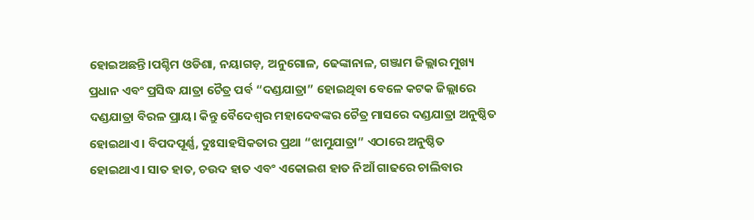ହୋଇଅଛନ୍ତି।ପଶ୍ଚିମ ଓଡିଶା, ନୟାଗଡ଼, ଅନୁଗୋଳ, ଢେଙ୍କାନାଳ, ଗଞ୍ଜାମ ଜିଲ୍ଲାର ମୁଖ୍ୟ ପ୍ରଧାନ ଏବଂ ପ୍ରସିଦ୍ଧ ଯାତ୍ରା ଚୈତ୍ର ପର୍ବ “ଦଣ୍ଡଯାତ୍ରା” ହୋଇଥିବା ବେଳେ କଟକ ଜିଲ୍ଲାରେ ଦଣ୍ଡଯାତ୍ରା ବିରଳ ପ୍ରାୟ। କିନ୍ତୁ ବୈଦେଶ୍ୱର ମହାଦେବଙ୍କର ଚୈତ୍ର ମାସରେ ଦଣ୍ଡଯାତ୍ରା ଅନୁଷ୍ଠିତ ହୋଇଥାଏ। ବିପଦପୂର୍ଣ୍ଣ, ଦୁଃସାହସିକତାର ପ୍ରଥା “ଝାମୁଯାତ୍ରା” ଏଠାରେ ଅନୁଷ୍ଠିତ ହୋଇଥାଏ। ସାତ ହାତ, ଚଉଦ ହାତ ଏବଂ ଏକୋଇଶ ହାତ ନିଆଁ ଗାଢରେ ଚାଲିବାର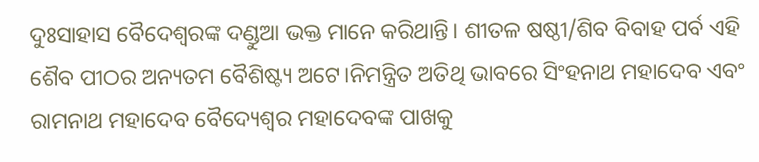ଦୁଃସାହାସ ବୈଦେଶ୍ୱରଙ୍କ ଦଣ୍ଡୁଆ ଭକ୍ତ ମାନେ କରିଥାନ୍ତି। ଶୀତଳ ଷଷ୍ଠୀ/ଶିବ ବିବାହ ପର୍ବ ଏହି ଶୈବ ପୀଠର ଅନ୍ୟତମ ବୈଶିଷ୍ଟ୍ୟ ଅଟେ।ନିମନ୍ତ୍ରିତ ଅତିଥି ଭାବରେ ସିଂହନାଥ ମହାଦେବ ଏବଂ ରାମନାଥ ମହାଦେବ ବୈଦ୍ୟେଶ୍ଵର ମହାଦେବଙ୍କ ପାଖକୁ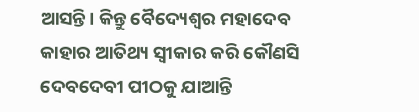ଆସନ୍ତି। କିନ୍ତୁ ବୈଦ୍ୟେଶ୍ଵର ମହାଦେବ କାହାର ଆତିଥ୍ୟ ସ୍ୱୀକାର କରି କୌଣସି ଦେବଦେବୀ ପୀଠକୁ ଯାଆନ୍ତି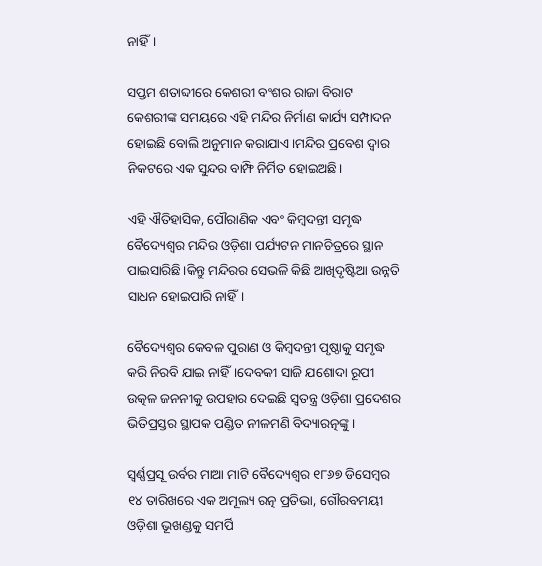ନାହିଁ।

ସପ୍ତମ ଶତାବ୍ଦୀରେ କେଶରୀ ବଂଶର ରାଜା ବିରାଟ କେଶରୀଙ୍କ ସମୟରେ ଏହି ମନ୍ଦିର ନିର୍ମାଣ କାର୍ଯ୍ୟ ସମ୍ପାଦନ ହୋଇଛି ବୋଲି ଅନୁମାନ କରାଯାଏ।ମନ୍ଦିର ପ୍ରବେଶ ଦ୍ୱାର ନିକଟରେ ଏକ ସୁନ୍ଦର ବାମ୍ଫି ନିର୍ମିତ ହୋଇଅଛି।

ଏହି ଐତିହାସିକ, ପୌରାଣିକ ଏବଂ କିମ୍ବଦନ୍ତୀ ସମୃଦ୍ଧ ବୈଦ୍ୟେଶ୍ଵର ମନ୍ଦିର ଓଡ଼ିଶା ପର୍ଯ୍ୟଟନ ମାନଚିତ୍ରରେ ସ୍ଥାନ ପାଇସାରିଛି।କିନ୍ତୁ ମନ୍ଦିରର ସେଭଳି କିଛି ଆଖିଦୃଷ୍ଟିଆ ଉନ୍ନତି ସାଧନ ହୋଇପାରି ନାହିଁ।

ବୈଦ୍ୟେଶ୍ଵର କେବଳ ପୁରାଣ ଓ କିମ୍ବଦନ୍ତୀ ପୃଷ୍ଠାକୁ ସମୃଦ୍ଧ କରି ନିରବି ଯାଇ ନାହିଁ।ଦେବକୀ ସାଜି ଯଶୋଦା ରୂପୀ ଉତ୍କଳ ଜନନୀକୁ ଉପହାର ଦେଇଛି ସ୍ୱତନ୍ତ୍ର ଓଡ଼ିଶା ପ୍ରଦେଶର ଭିତିପ୍ରସ୍ତର ସ୍ଥାପକ ପଣ୍ଡିତ ନୀଳମଣି ବିଦ୍ୟାରତ୍ନଙ୍କୁ।

ସ୍ବର୍ଣ୍ଣପ୍ରସୂ ଉର୍ବର ମାଆ ମାଟି ବୈଦ୍ୟେଶ୍ଵର ୧୮୬୭ ଡିସେମ୍ବର ୧୪ ତାରିଖରେ ଏକ ଅମୂଲ୍ୟ ରତ୍ନ ପ୍ରତିଭା, ଗୌରବମୟୀ ଓଡ଼ିଶା ଭୂଖଣ୍ଡକୁ ସମର୍ପି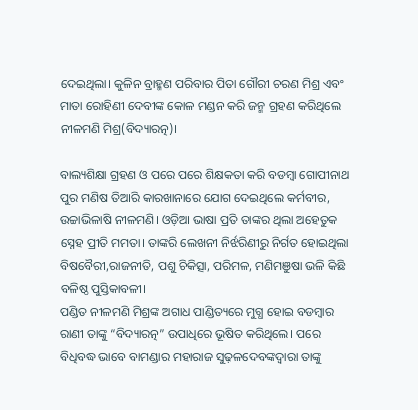ଦେଇଥିଲା। କୁଳିନ ବ୍ରାହ୍ମଣ ପରିବାର ପିତା ଗୌରୀ ଚରଣ ମିଶ୍ର ଏବଂ ମାତା ରୋହିଣୀ ଦେବୀଙ୍କ କୋଳ ମଣ୍ଡନ କରି ଜନ୍ମ ଗ୍ରହଣ କରିଥିଲେ ନୀଳମଣି ମିଶ୍ର(ବିଦ୍ୟାରତ୍ନ)।

ବାଲ୍ୟଶିକ୍ଷା ଗ୍ରହଣ ଓ ପରେ ପରେ ଶିକ୍ଷକତା କରି ବଡମ୍ବା ଗୋପୀନାଥ ପୁର ମଣିଷ ତିଆରି କାରଖାନାରେ ଯୋଗ ଦେଇଥିଲେ କର୍ମବୀର, ଉଚ୍ଚାଭିଳାଷି ନୀଳମଣି। ଓଡ଼ିଆ ଭାଷା ପ୍ରତି ତାଙ୍କର ଥିଲା ଅହେତୁକ ସ୍ନେହ ପ୍ରୀତି ମମତା। ତାଙ୍କରି ଲେଖନୀ ନିର୍ଝରିଣୀରୁ ନିର୍ଗତ ହୋଇଥିଲା ବିଷବୈରୀ,ରାଜନୀତି, ପଶୁ ଚିକିତ୍ସା, ପରିମଳ, ମଣିମଞୁଷା ଭଳି କିଛି ବଳିଷ୍ଠ ପୁସ୍ତିକାବଳୀ।
ପଣ୍ଡିତ ନୀଳମଣି ମିଶ୍ରଙ୍କ ଅଗାଧ ପାଣ୍ଡିତ୍ୟରେ ମୁଗ୍ଧ ହୋଇ ବଡମ୍ବାର ରାଣୀ ତାଙ୍କୁ “ବିଦ୍ୟାରତ୍ନ” ଉପାଧିରେ ଭୂଷିତ କରିଥିଲେ। ପରେ ବିଧିବଦ୍ଧ ଭାବେ ବାମଣ୍ଡାର ମହାରାଜ ସୁଢ଼ଳଦେବଙ୍କଦ୍ୱାରା ତାଙ୍କୁ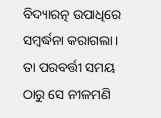ବିଦ୍ୟାରତ୍ନ ଉପାଧିରେ ସମ୍ବର୍ଦ୍ଧନା କରାଗଲା। ତା ପରବର୍ତ୍ତୀ ସମୟ ଠାରୁ ସେ ନୀଳମଣି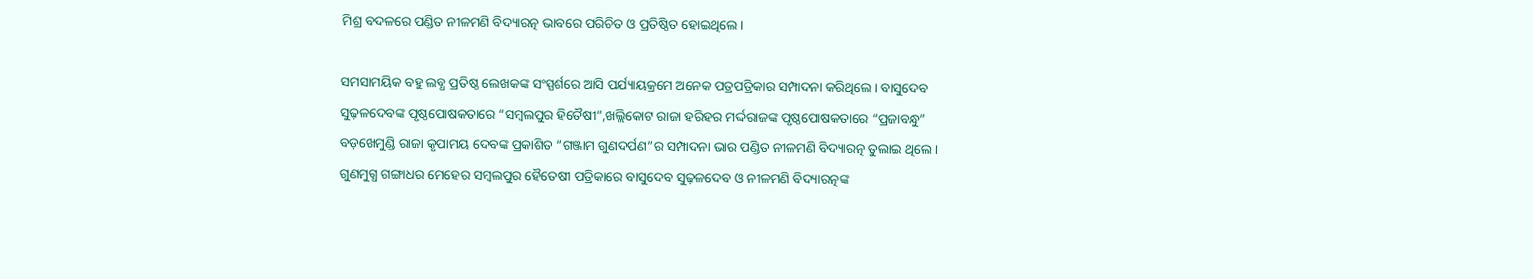ମିଶ୍ର ବଦଳରେ ପଣ୍ଡିତ ନୀଳମଣି ବିଦ୍ୟାରତ୍ନ ଭାବରେ ପରିଚିତ ଓ ପ୍ରତିଷ୍ଠିତ ହୋଇଥିଲେ।

ସମସାମୟିକ ବହୁ ଲବ୍ଧ ପ୍ରତିଷ୍ଠ ଲେଖକଙ୍କ ସଂସ୍ପର୍ଶରେ ଆସି ପର୍ଯ୍ୟାୟକ୍ରମେ ଅନେକ ପତ୍ରପତ୍ରିକାର ସମ୍ପାଦନା କରିଥିଲେ। ବାସୁଦେବ ସୁଢ଼ଳଦେବଙ୍କ ପୃଷ୍ଠପୋଷକତାରେ “ସମ୍ବଲପୁର ହିତୈଷୀ”,ଖଲ୍ଲିକୋଟ ରାଜା ହରିହର ମର୍ଦ୍ଦରାଜଙ୍କ ପୃଷ୍ଠପୋଷକତାରେ “ପ୍ରଜାବନ୍ଧୁ” ବଡ଼ଖେମୁଣ୍ଡି ରାଜା କୃପାମୟ ଦେବଙ୍କ ପ୍ରକାଶିତ “ଗଞ୍ଜାମ ଗୁଣଦର୍ପଣ”ର ସମ୍ପାଦନା ଭାର ପଣ୍ଡିତ ନୀଳମଣି ବିଦ୍ୟାରତ୍ନ ତୁଲାଇ ଥିଲେ। ଗୁଣମୁଗ୍ଧ ଗଙ୍ଗାଧର ମେହେର ସମ୍ବଲପୁର ହୈତେଷୀ ପତ୍ରିକାରେ ବାସୁଦେବ ସୁଢ଼ଳଦେବ ଓ ନୀଳମଣି ବିଦ୍ୟାରତ୍ନଙ୍କ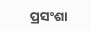ପ୍ରସଂଶା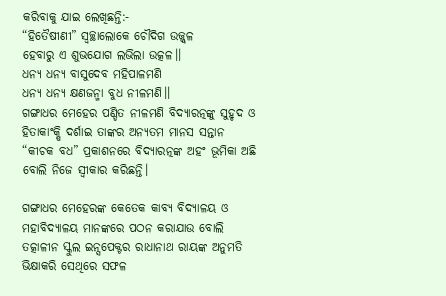କରିବାକୁ ଯାଇ ଲେଖିଛନ୍ତି:-
“ହିତୈଷୀଣୀ” ସ୍ୱଚ୍ଛାଲୋକେ ଚୌଦିଗ ଉଜ୍ଜ୍ୱଳ
ହେବାରୁ ଏ ଶୁଭଯୋଗ ଲଭିଲା ଉତ୍କଳ।।
ଧନ୍ୟ ଧନ୍ୟ ବାସୁଦେବ ମହିପାଳମଣି
ଧନ୍ୟ ଧନ୍ୟ କ୍ଷଣଜନ୍ମା ବୁଧ ନୀଳମଣି।।
ଗଙ୍ଗାଧର ମେହେର ପଣ୍ଡିତ ନୀଳମଣି ବିଦ୍ୟାରତ୍ନଙ୍କୁ ସୁହୃଦ ଓ ହିତାକାଂକ୍ଷି ଦର୍ଶାଇ ତାଙ୍କର ଅନ୍ୟତମ ମାନସ ସନ୍ତାନ “କୀଚକ ବଧ” ପ୍ରକାଶନରେ ବିଦ୍ୟାରତ୍ନଙ୍କ ଅହଂ ଭୂମିକା ଅଛି ବୋଲି ନିଜେ ସ୍ୱୀକାର କରିଛନ୍ତି।

ଗଙ୍ଗାଧର ମେହେରଙ୍କ କେତେକ କାବ୍ୟ ବିଦ୍ୟାଳୟ ଓ ମହାବିଦ୍ୟାଳୟ ମାନଙ୍କରେ ପଠନ କରାଯାଉ ବୋଲି ତତ୍କାଳୀନ ସ୍କୁଲ ଇନ୍ସପେକ୍ଟର ରାଧାନାଥ ରାୟଙ୍କ ଅନୁମତି ଭିକ୍ଷାକରି ସେଥିରେ ସଫଳ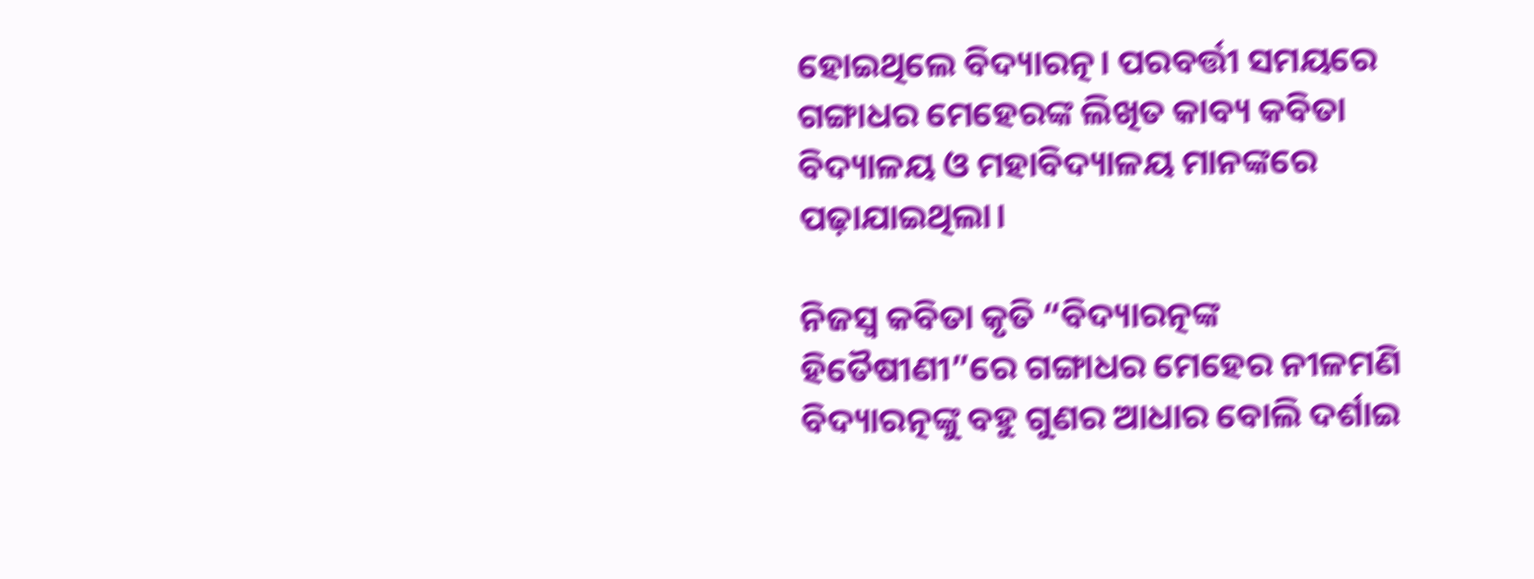ହୋଇଥିଲେ ବିଦ୍ୟାରତ୍ନ। ପରବର୍ତ୍ତୀ ସମୟରେ ଗଙ୍ଗାଧର ମେହେରଙ୍କ ଲିଖିତ କାବ୍ୟ କବିତା ବିଦ୍ୟାଳୟ ଓ ମହାବିଦ୍ୟାଳୟ ମାନଙ୍କରେ ପଢ଼ାଯାଇଥିଲା।

ନିଜସ୍ୱ କବିତା କୃତି “ବିଦ୍ୟାରତ୍ନଙ୍କ ହିତୈଷୀଣୀ”ରେ ଗଙ୍ଗାଧର ମେହେର ନୀଳମଣି ବିଦ୍ୟାରତ୍ନଙ୍କୁ ବହୁ ଗୁଣର ଆଧାର ବୋଲି ଦର୍ଶାଇ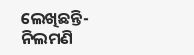ଲେଖିଛନ୍ତି-
ନିଲମଣି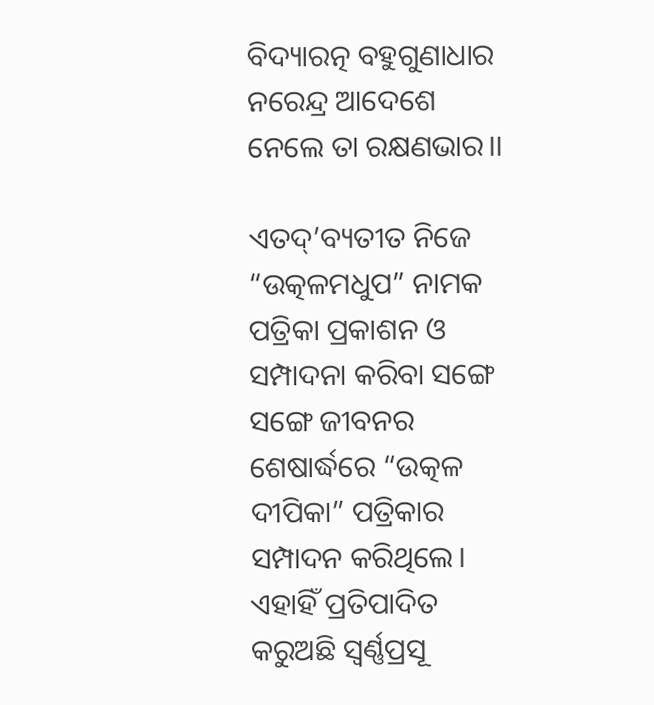ବିଦ୍ୟାରତ୍ନ ବହୁଗୁଣାଧାର
ନରେନ୍ଦ୍ର ଆଦେଶେ ନେଲେ ତା ରକ୍ଷଣଭାର।।

ଏତଦ୍’ବ୍ୟତୀତ ନିଜେ “ଉତ୍କଳମଧୁପ” ନାମକ ପତ୍ରିକା ପ୍ରକାଶନ ଓ ସମ୍ପାଦନା କରିବା ସଙ୍ଗେ ସଙ୍ଗେ ଜୀବନର ଶେଷାର୍ଦ୍ଧରେ “ଉତ୍କଳ ଦୀପିକା” ପତ୍ରିକାର ସମ୍ପାଦନ କରିଥିଲେ। ଏହାହିଁ ପ୍ରତିପାଦିତ କରୁଅଛି ସ୍ବର୍ଣ୍ଣପ୍ରସୂ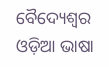ବୈଦ୍ୟେଶ୍ଵର ଓଡ଼ିଆ ଭାଷା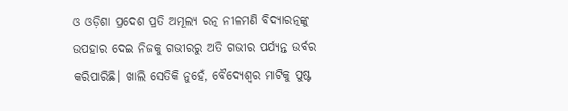ଓ ଓଡ଼ିଶା ପ୍ରଦେଶ ପ୍ରତି ଅମୂଲ୍ୟ ରତ୍ନ ନୀଳମଣି ବିଦ୍ୟାରତ୍ନଙ୍କୁ ଉପହାର ଦେଇ ନିଜକୁ ଗଭୀରରୁ ଅତି ଗଭୀର ପର୍ଯ୍ୟନ୍ତ ଉର୍ବର କରିପାରିଛି। ଖାଲି ସେତିକି ନୁହେଁ, ବୈଦ୍ୟେଶ୍ଵର ମାଟିକୁ ପୁଷ୍ଟ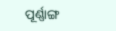ପୂର୍ଣ୍ଣାଙ୍ଗ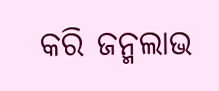କରି ଜନ୍ମଲାଭ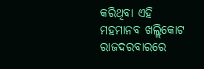କରିଥିବା ଏହି ମହମାନବ ଖଲ୍ଲିକୋଟ ରାଜଦରବାରରେ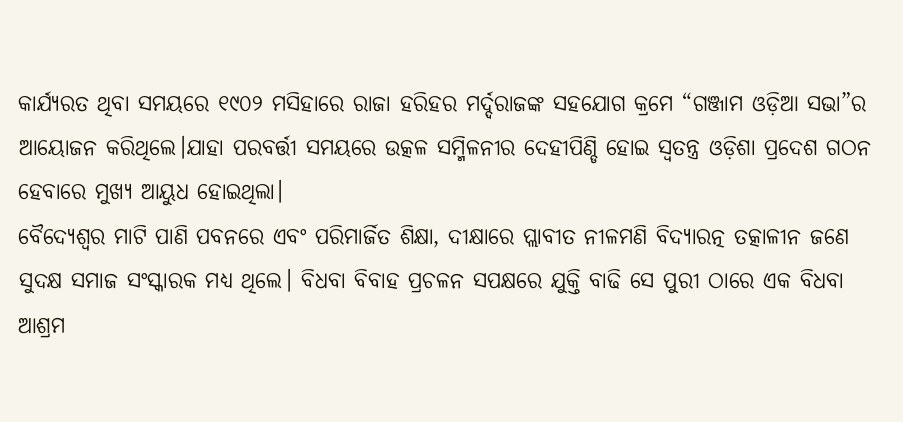କାର୍ଯ୍ୟରତ ଥିବା ସମୟରେ ୧୯୦୨ ମସିହାରେ ରାଜା ହରିହର ମର୍ଦ୍ଦରାଜଙ୍କ ସହଯୋଗ କ୍ରମେ “ଗଞ୍ଜାମ ଓଡ଼ିଆ ସଭା”ର ଆୟୋଜନ କରିଥିଲେ।ଯାହା ପରବର୍ତ୍ତୀ ସମୟରେ ଉତ୍କଳ ସମ୍ମିଳନୀର ଦେହୀପିଣ୍ଡି ହୋଇ ସ୍ୱତନ୍ତ୍ର ଓଡ଼ିଶା ପ୍ରଦେଶ ଗଠନ ହେବାରେ ମୁଖ୍ୟ ଆୟୁଧ ହୋଇଥିଲା।
ବୈଦ୍ୟେଶ୍ଵର ମାଟି ପାଣି ପବନରେ ଏବଂ ପରିମାର୍ଜିତ ଶିକ୍ଷା, ଦୀକ୍ଷାରେ ପ୍ଲାବୀତ ନୀଳମଣି ବିଦ୍ୟାରତ୍ନ ତତ୍କାଳୀନ ଜଣେ ସୁଦକ୍ଷ ସମାଜ ସଂସ୍କାରକ ମଧ୍ୟ ଥିଲେ। ବିଧବା ବିବାହ ପ୍ରଚଳନ ସପକ୍ଷରେ ଯୁକ୍ତି ବାଢି ସେ ପୁରୀ ଠାରେ ଏକ ବିଧବା ଆଶ୍ରମ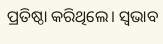ପ୍ରତିଷ୍ଠା କରିଥିଲେ। ସ୍ୱଭାବ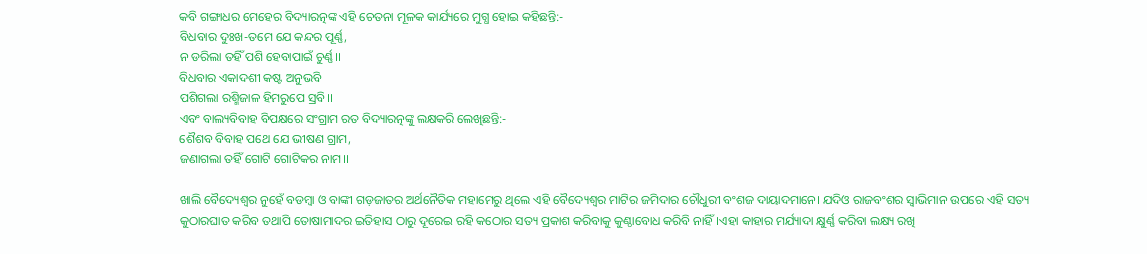କବି ଗଙ୍ଗାଧର ମେହେର ବିଦ୍ୟାରତ୍ନଙ୍କ ଏହି ଚେତନା ମୂଳକ କାର୍ଯ୍ୟରେ ମୁଗ୍ଧ ହୋଇ କହିଛନ୍ତି:-
ବିଧବାର ଦୁଃଖ-ତମେ ଯେ କନ୍ଦର ପୂର୍ଣ୍ଣ,
ନ ଡରିଲା ତହିଁ ପଶି ହେବାପାଇଁ ଚୁର୍ଣ୍ଣ।।
ବିଧବାର ଏକାଦଶୀ କଷ୍ଟ ଅନୁଭବି
ପଶିଗଲା ରଶ୍ମିଜାଳ ହିମରୁପେ ସ୍ରବି।।
ଏବଂ ବାଲ୍ୟବିବାହ ବିପକ୍ଷରେ ସଂଗ୍ରାମ ରତ ବିଦ୍ୟାରତ୍ନଙ୍କୁ ଲକ୍ଷକରି ଲେଖିଛନ୍ତି:-
ଶୈଶବ ବିବାହ ପଥେ ଯେ ଭୀଷଣ ଗ୍ରାମ,
ଜଣାଗଲା ତହିଁ ଗୋଟି ଗୋଟିକର ନାମ।।

ଖାଲି ବୈଦ୍ୟେଶ୍ଵର ନୁହେଁ ବଡମ୍ବା ଓ ବାଙ୍କୀ ଗଡ଼ଜାତର ଅର୍ଥନୈତିକ ମହାମେରୁ ଥିଲେ ଏହି ବୈଦ୍ୟେଶ୍ଵର ମାଟିର ଜମିଦାର ଚୌଧୁରୀ ବଂଶଜ ଦାୟାଦମାନେ। ଯଦିଓ ରାଜବଂଶର ସ୍ୱାଭିମାନ ଉପରେ ଏହି ସତ୍ୟ କୁଠାରଘାତ କରିବ ତଥାପି ତୋଷାମାଦର ଇତିହାସ ଠାରୁ ଦୂରେଇ ରହି କଠୋର ସତ୍ୟ ପ୍ରକାଶ କରିବାକୁ କୁଣ୍ଠାବୋଧ କରିବି ନାହିଁ।ଏହା କାହାର ମର୍ଯ୍ୟାଦା କ୍ଷୁର୍ଣ୍ଣ କରିବା ଲକ୍ଷ୍ୟ ରଖି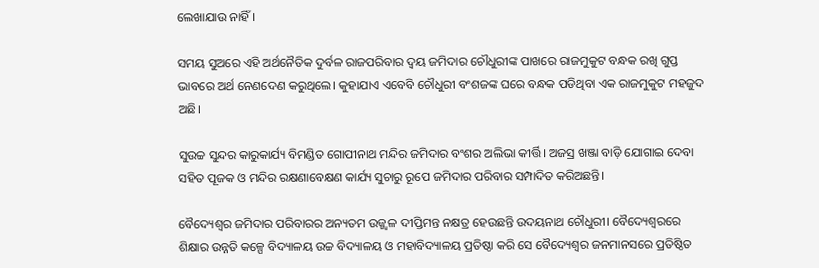ଲେଖାଯାଉ ନାହିଁ।

ସମୟ ସୁଅରେ ଏହି ଅର୍ଥନୈତିକ ଦୁର୍ବଳ ରାଜପରିବାର ଦ୍ୱୟ ଜମିଦାର ଚୌଧୁରୀଙ୍କ ପାଖରେ ରାଜମୁକୁଟ ବନ୍ଧକ ରଖି ଗୁପ୍ତ ଭାବରେ ଅର୍ଥ ନେଣଦେଣ କରୁଥିଲେ। କୁହାଯାଏ ଏବେବି ଚୌଧୁରୀ ବଂଶଜଙ୍କ ଘରେ ବନ୍ଧକ ପଡିଥିବା ଏକ ରାଜମୁକୁଟ ମହଜୁଦ ଅଛି।

ସୁଉଚ୍ଚ ସୁନ୍ଦର କାରୁକାର୍ଯ୍ୟ ବିମଣ୍ଡିତ ଗୋପୀନାଥ ମନ୍ଦିର ଜମିଦାର ବଂଶର ଅଲିଭା କୀର୍ତ୍ତି। ଅଜସ୍ର ଖଞ୍ଜା ବାଡ଼ି ଯୋଗାଇ ଦେବା ସହିତ ପୂଜକ ଓ ମନ୍ଦିର ରକ୍ଷଣାବେକ୍ଷଣ କାର୍ଯ୍ୟ ସୁଚାରୁ ରୂପେ ଜମିଦାର ପରିବାର ସମ୍ପାଦିତ କରିଅଛନ୍ତି।

ବୈଦ୍ୟେଶ୍ୱର ଜମିଦାର ପରିବାରର ଅନ୍ୟତମ ଉଜ୍ଜ୍ୱଳ ଦୀପ୍ତିମନ୍ତ ନକ୍ଷତ୍ର ହେଉଛନ୍ତି ଉଦୟନାଥ ଚୌଧୁରୀ। ବୈଦ୍ୟେଶ୍ଵରରେ ଶିକ୍ଷାର ଉନ୍ନତି କଳ୍ପେ ବିଦ୍ୟାଳୟ ଉଚ୍ଚ ବିଦ୍ୟାଳୟ ଓ ମହାବିଦ୍ୟାଳୟ ପ୍ରତିଷ୍ଠା କରି ସେ ବୈଦ୍ୟେଶ୍ଵର ଜନମାନସରେ ପ୍ରତିଷ୍ଠିତ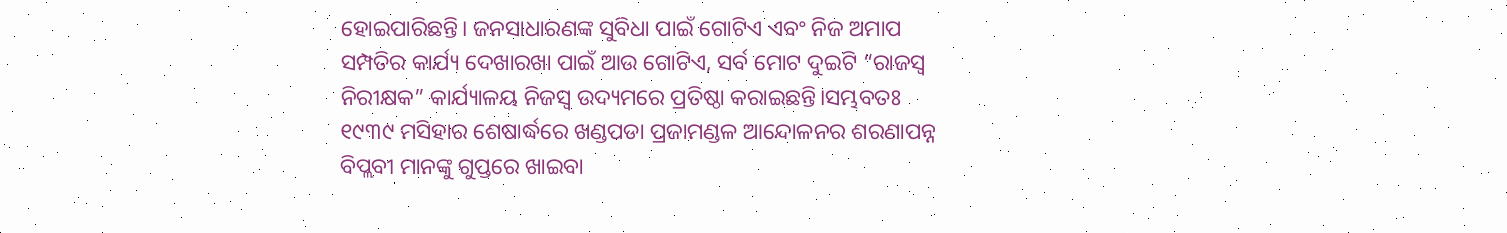ହୋଇପାରିଛନ୍ତି। ଜନସାଧାରଣଙ୍କ ସୁବିଧା ପାଇଁ ଗୋଟିଏ ଏବଂ ନିଜ ଅମାପ ସମ୍ପତିର କାର୍ଯ୍ୟ ଦେଖାରଖା ପାଇଁ ଆଉ ଗୋଟିଏ, ସର୍ବ ମୋଟ ଦୁଇଟି “ରାଜସ୍ୱ ନିରୀକ୍ଷକ” କାର୍ଯ୍ୟାଳୟ ନିଜସ୍ୱ ଉଦ୍ୟମରେ ପ୍ରତିଷ୍ଠା କରାଇଛନ୍ତି।ସମ୍ଭବତଃ ୧୯୩୯ ମସିହାର ଶେଷାର୍ଦ୍ଧରେ ଖଣ୍ଡପଡା ପ୍ରଜାମଣ୍ଡଳ ଆନ୍ଦୋଳନର ଶରଣାପନ୍ନ ବିପ୍ଲବୀ ମାନଙ୍କୁ ଗୁପ୍ତରେ ଖାଇବା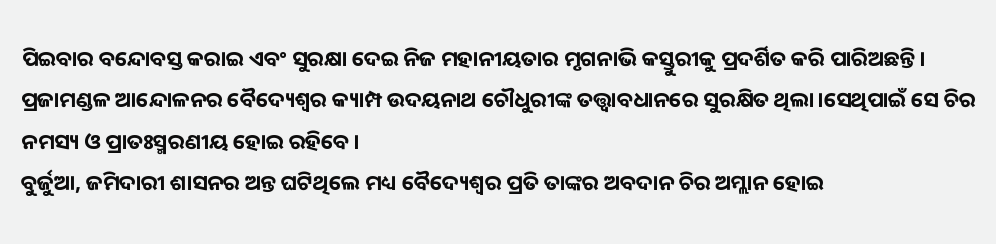ପିଇବାର ବନ୍ଦୋବସ୍ତ କରାଇ ଏବଂ ସୁରକ୍ଷା ଦେଇ ନିଜ ମହାନୀୟତାର ମୃଗନାଭି କସ୍ତୁରୀକୁ ପ୍ରଦର୍ଶିତ କରି ପାରିଅଛନ୍ତି। ପ୍ରଜାମଣ୍ଡଳ ଆନ୍ଦୋଳନର ବୈଦ୍ୟେଶ୍ଵର କ୍ୟାମ୍ପ ଉଦୟନାଥ ଚୌଧୁରୀଙ୍କ ତତ୍ତ୍ଵାବଧାନରେ ସୁରକ୍ଷିତ ଥିଲା।ସେଥିପାଇଁ ସେ ଚିର ନମସ୍ୟ ଓ ପ୍ରାତଃସ୍ମରଣୀୟ ହୋଇ ରହିବେ।
ବୁର୍ଜୁଆ, ଜମିଦାରୀ ଶାସନର ଅନ୍ତ ଘଟିଥିଲେ ମଧ୍ୟ ବୈଦ୍ୟେଶ୍ଵର ପ୍ରତି ତାଙ୍କର ଅବଦାନ ଚିର ଅମ୍ଲାନ ହୋଇ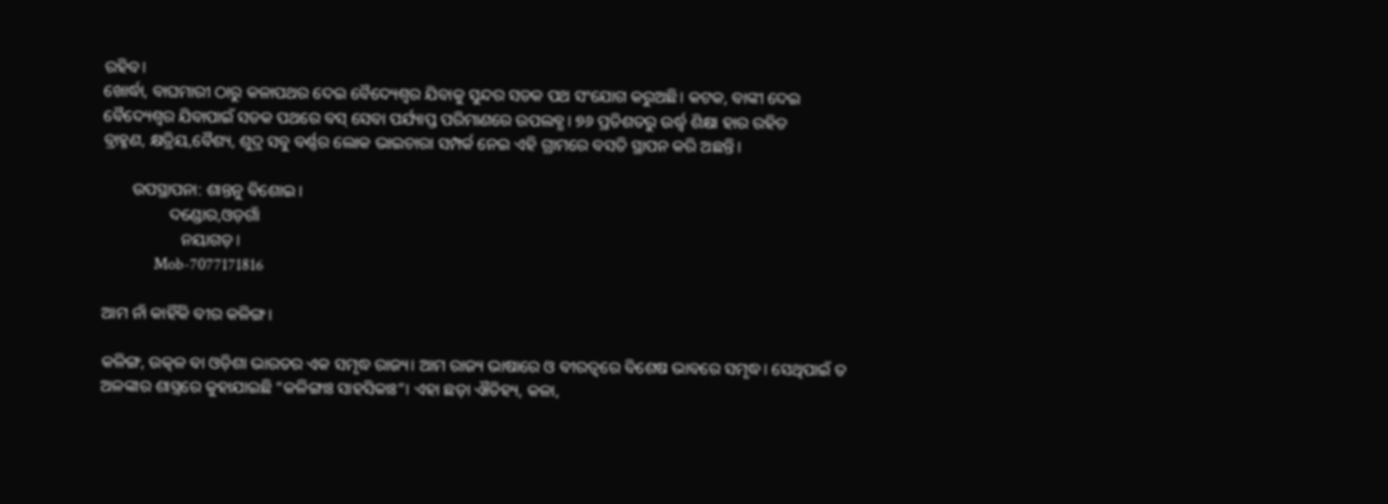ରହିବ।
ଖୋର୍ଦ୍ଧା, ବାଘମାରୀ ଠାରୁ କଳାପଥର ଦେଇ ବୈଦ୍ୟେଶ୍ଵର ଯିବାକୁ ସୁନ୍ଦର ସଡକ ପଥ ସଂଯୋଗ କରୁଅଛି। କଟକ, ବାଙ୍କୀ ଦେଇ ବୈଦ୍ୟେଶ୍ଵର ଯିବାପାଇଁ ସଡକ ପଥରେ ବସ୍ ସେବା ପର୍ଯ୍ୟାପ୍ତ ପରିମାଣରେ ଉପଲବ୍ଧ। ୭୬ ପ୍ରତିଶତରୁ ଉର୍ଦ୍ଧ୍ଵ ଶିକ୍ଷା ହାର ରହିତ
ବ୍ରାହ୍ମଣ, କ୍ଷତ୍ରିୟ,ବୈଶ୍ୟ, ଶୁଦ୍ର ସବୁ ବର୍ଣ୍ଣର ଲୋକ ଭାଇଚାରା ସମ୍ପର୍କ ନେଇ ଏହି ଗ୍ରାମରେ ବସତି ସ୍ଥାପନ କରି ଅଛନ୍ତି।

       ଉପସ୍ଥାପନା: ଶାନ୍ତନୁ ବିଶୋଇ।
                ଦଣ୍ଡୋର,ଓଡ଼ଗାଁ
                   ନୟାଗଡ଼।
             Mob-7077171816

ଆମ ନାଁ କାହିଁକି ବୀର କଳିଙ୍ଗ।

କଳିଙ୍ଗ, ଉତ୍କଳ ବା ଓଡ଼ିଶା ଭାରତର ଏକ ସମୃଦ୍ଧ ରାଜ୍ୟ। ଆମ ରାଜ୍ୟ ଭାଷାରେ ଓ ବୀରତ୍ବରେ ବିଶେଷ ଭାବରେ ସମୃଦ୍ଧ। ସେଥିପାଇଁ ତ ଅଳଙ୍କାର ଶାସ୍ତ୍ରରେ କୁହାଯାଇଛି “କଳିଙ୍ଗାଃ ସାହସିକାଃ”। ଏହା ଛଡ଼ା ଐତିହ୍ୟ, କଳା,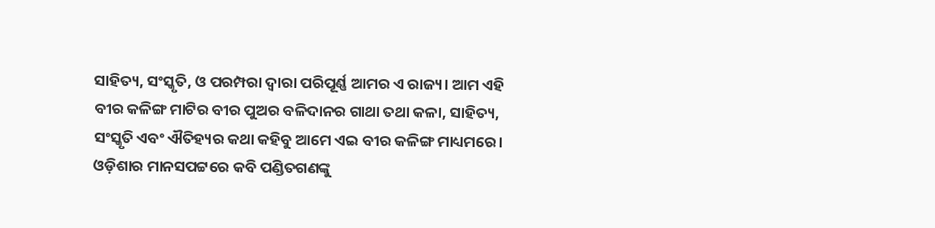ସାହିତ୍ୟ, ସଂସ୍କୃତି, ଓ ପରମ୍ପରା ଦ୍ବାରା ପରିପୂର୍ଣ୍ଣ ଆମର ଏ ରାଜ୍ୟ। ଆମ ଏହି ବୀର କଳିଙ୍ଗ ମାଟିର ବୀର ପୁଅର ବଳିଦାନର ଗାଥା ତଥା କଳା, ସାହିତ୍ୟ, ସଂସ୍କୃତି ଏବଂ ଐତିହ୍ୟର କଥା କହିବୁ ଆମେ ଏଇ ବୀର କଳିଙ୍ଗ ମାଧ୍ୟମରେ।
ଓଡ଼ିଶାର ମାନସପଟ୍ଟରେ କବି ପଣ୍ଡିତଗଣଙ୍କୁ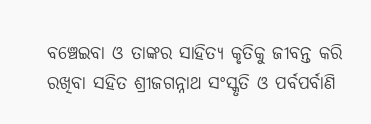ବଞ୍ଚେଇବା ଓ ତାଙ୍କର ସାହିତ୍ୟ କୃତିକୁ ଜୀବନ୍ତ କରି ରଖିବା ସହିତ ଶ୍ରୀଜଗନ୍ନାଥ ସଂସ୍କୃତି ଓ ପର୍ବପର୍ବାଣି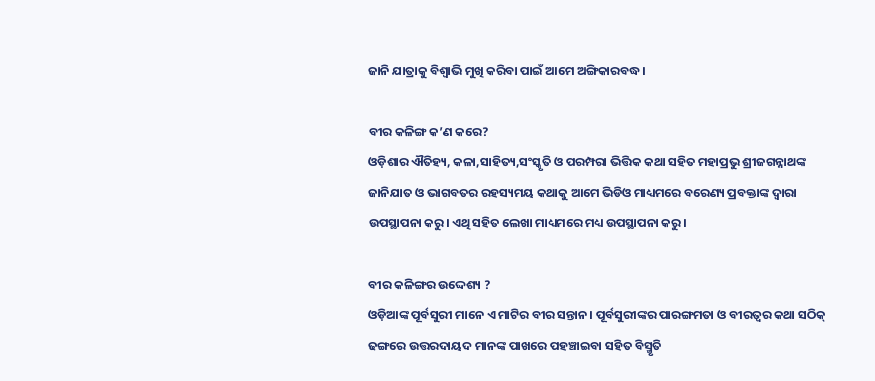ଜାନି ଯାତ୍ରାକୁ ବିଶ୍ବାଭି ମୁଖି କରିବା ପାଇଁ ଆମେ ଅଙ୍ଗିକାରବଦ୍ଧ।

ବୀର କଳିଙ୍ଗ କ’ଣ କରେ?
ଓଡ଼ିଶାର ଐତିହ୍ୟ, କଳା,ସାହିତ୍ୟ,ସଂସ୍କୃତି ଓ ପରମ୍ପରା ଭିତ୍ତିକ କଥା ସହିତ ମହାପ୍ରଭୁ ଶ୍ରୀଜଗନ୍ନାଥଙ୍କ ଜାନିଯାତ ଓ ଭାଗବତର ରହସ୍ୟମୟ କଥାକୁ ଆମେ ଭିଡିଓ ମାଧ୍ୟମରେ ବରେଣ୍ୟ ପ୍ରବକ୍ତାଙ୍କ ଦ୍ବାରା ଉପସ୍ଥାପନା କରୁ। ଏଥି ସହିତ ଲେଖା ମାଧ୍ୟମରେ ମଧ୍ୟ ଉପସ୍ଥାପନା କରୁ।

ବୀର କଳିଙ୍ଗର ଉଦ୍ଦେଶ୍ୟ ?
ଓଡ଼ିଆଙ୍କ ପୂର୍ବସୁରୀ ମାନେ ଏ ମାଟିର ବୀର ସନ୍ତାନ। ପୂର୍ବସୁରୀଙ୍କର ପାରଙ୍ଗମତା ଓ ବୀରତ୍ବର କଥା ସଠିକ୍ ଢଙ୍ଗରେ ଉତ୍ତରଦାୟଦ ମାନଙ୍କ ପାଖରେ ପହଞ୍ଚାଇବା ସହିତ ବିସ୍ମୃତି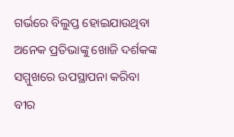ଗର୍ଭରେ ବିଲୁପ୍ତ ହୋଇଯାଉଥିବା ଅନେକ ପ୍ରତିଭାଙ୍କୁ ଖୋଜି ଦର୍ଶକଙ୍କ ସମ୍ମୁଖରେ ଉପସ୍ଥାପନା କରିବା ବୀର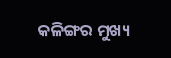କଳିଙ୍ଗର ମୁଖ୍ୟ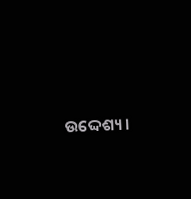ଉଦ୍ଦେଶ୍ୟ।